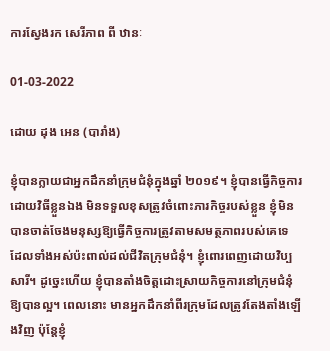ការស្វែងរក សេរីភាព ពី ឋានៈ

01-03-2022

ដោយ ដុង អេន (បារាំង)

ខ្ញុំបានក្លាយជាអ្នកដឹកនាំក្រុមជំនុំក្នុងឆ្នាំ ២០១៩។ ខ្ញុំបានធ្វើកិច្ចការដោយវិធីខ្លួនឯង មិនទទួលខុសត្រូវចំពោះភារកិច្ចរបស់ខ្លួន ខ្ញុំមិនបានចាត់ចែងមនុស្សឱ្យធ្វើកិច្ចការត្រូវតាមសមត្ថភាពរបស់គេទេ ដែលទាំងអស់ប៉ះពាល់ដល់ជីវិតក្រុមជំនុំ។ ខ្ញុំពោរពេញដោយវិប្បសារី។ ដូច្នេះហើយ ខ្ញុំបានតាំងចិត្តដោះស្រាយកិច្ចការនៅក្រុមជំនុំឱ្យបានល្អ។ ពេលនោះ មានអ្នកដឹកនាំពីរក្រុមដែលត្រូវតែងតាំងឡើងវិញ ប៉ុន្តែខ្ញុំ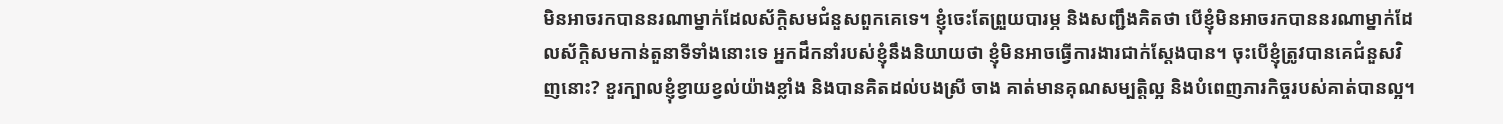មិនអាចរកបាននរណាម្នាក់ដែលស័ក្តិសមជំនួសពួកគេទេ។ ខ្ញុំចេះតែព្រួយបារម្ភ និងសញ្ជឹងគិតថា បើខ្ញុំមិនអាចរកបាននរណាម្នាក់ដែលស័ក្តិសមកាន់តួនាទីទាំងនោះទេ អ្នកដឹកនាំរបស់ខ្ញុំនឹងនិយាយថា ខ្ញុំមិនអាចធ្វើការងារជាក់ស្តែងបាន។ ចុះបើខ្ញុំត្រូវបានគេជំនួសវិញនោះ? ខួរក្បាលខ្ញុំខ្វាយខ្វល់យ៉ាងខ្លាំង និងបានគិតដល់បងស្រី ចាង គាត់មានគុណសម្បត្តិល្អ និងបំពេញភារកិច្ចរបស់គាត់បានល្អ។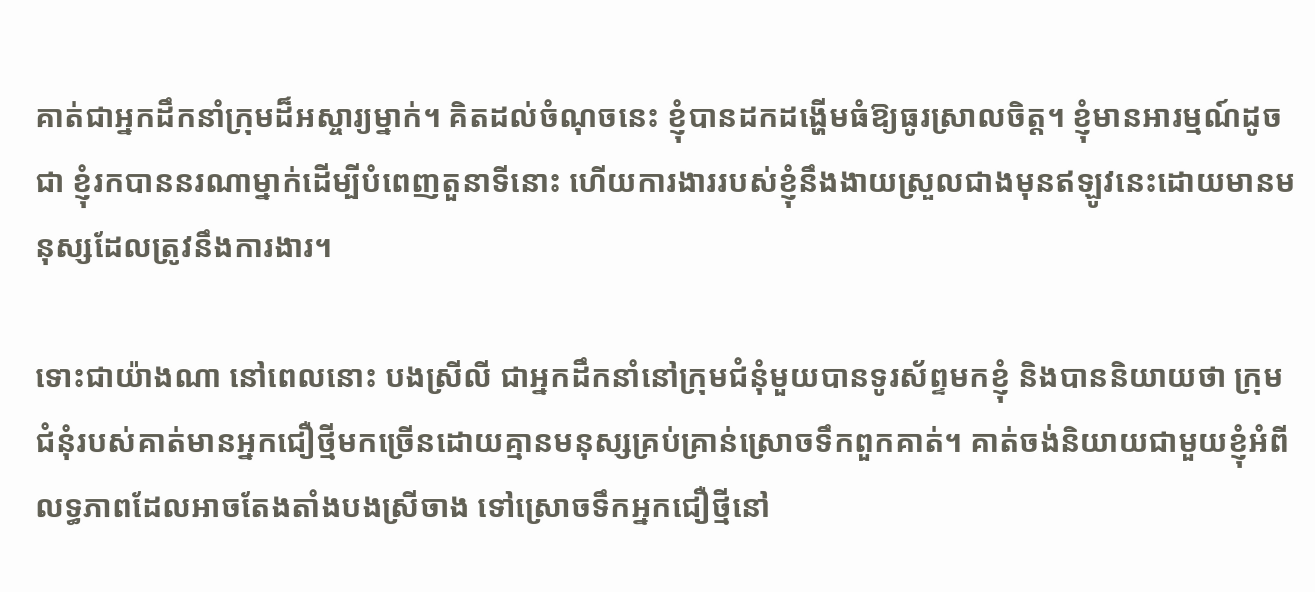គាត់ជាអ្នកដឹកនាំក្រុមដ៏អស្ចារ្យម្នាក់។ គិតដល់ចំណុចនេះ ខ្ញុំបានដកដង្ហើមធំឱ្យធូរស្រាលចិត្ត។ ខ្ញុំមានអារម្មណ៍ដូចជា ខ្ញុំរកបាននរណាម្នាក់ដើម្បីបំពេញតួនាទីនោះ ហើយការងាររបស់ខ្ញុំនឹងងាយស្រួលជាងមុនឥឡូវនេះដោយមានមនុស្សដែលត្រូវនឹងការងារ។

ទោះជាយ៉ាងណា នៅពេលនោះ បងស្រីលី ជាអ្នកដឹកនាំនៅក្រុមជំនុំមួយបានទូរស័ព្ទមកខ្ញុំ និងបាននិយាយថា ក្រុមជំនុំរបស់គាត់មានអ្នកជឿថ្មីមកច្រើនដោយគ្មានមនុស្សគ្រប់គ្រាន់ស្រោចទឹកពួកគាត់។ គាត់ចង់និយាយជាមួយខ្ញុំអំពីលទ្ធភាពដែលអាចតែងតាំងបងស្រីចាង ទៅស្រោចទឹកអ្នកជឿថ្មីនៅ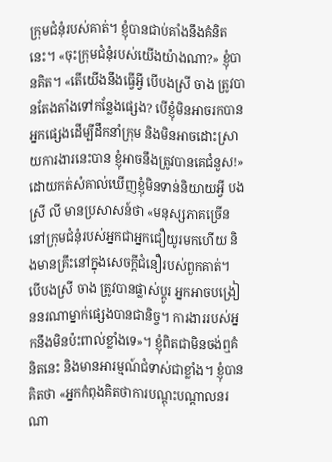ក្រុមជំនុំរបស់គាត់។ ខ្ញុំបានជាប់គាំងនឹងគំនិតនេះ។ «ចុះក្រុមជំនុំរបស់យើងយ៉ាងណា?» ខ្ញុំបានគិត។ «តើយើងនឹងធ្វើអ្វី បើបងស្រី ចាង ត្រូវបានតែងតាំងទៅកន្លែងផ្សេង? បើខ្ញុំមិនអាចរកបានអ្នកផ្សេងដើម្បីដឹកនាំក្រុម និងមិនអាចដោះស្រាយការងារនេះបាន ខ្ញុំអាចនឹងត្រូវបានគេជំនួស!» ដោយកត់សំគាល់ឃើញខ្ញុំមិនទាន់និយាយអ្វី បងស្រី លី មានប្រសាសន៍ថា «មនុស្សភាគច្រើននៅក្រុមជំនុំរបស់អ្នកជាអ្នកជឿយូរមកហើយ និងមានគ្រឹះនៅក្នុងសេចក្ដីជំនឿរបស់ពួកគាត់។ បើបងស្រី ចាង ត្រូវបានផ្លាស់ប្តូរ អ្នកអាចបង្រៀននរណាម្នាក់ផ្សេងបានជានិច្ច។ ការងាររបស់អ្នកនឹងមិនប៉ះពាល់ខ្លាំងទេ»។ ខ្ញុំពិតជាមិនចង់ឮគំនិតនេះ និងមានអារម្មណ៍ជំទាស់ជាខ្លាំង។ ខ្ញុំបានគិតថា «អ្នកកំពុងគិតថាការបណ្តុះបណ្តាលនរណា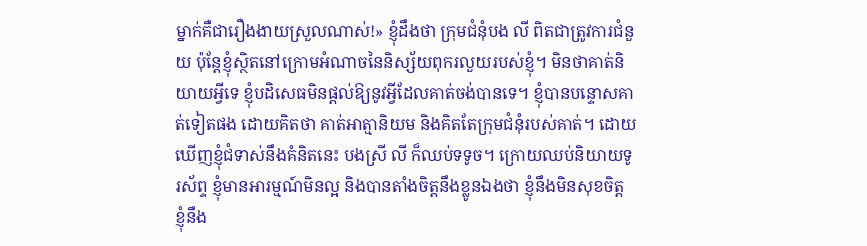ម្នាក់គឺជារឿងងាយស្រួលណាស់!» ខ្ញុំដឹងថា ក្រុមជំនុំបង លី ពិតជាត្រូវការជំនួយ ប៉ុន្តែខ្ញុំស្ថិតនៅក្រោមអំណាចនៃនិស្ស័យពុករលួយរបស់ខ្ញុំ។ មិនថាគាត់និយាយអ្វីទេ ខ្ញុំបដិសេធមិនផ្តល់ឱ្យនូវអ្វីដែលគាត់ចង់បានទេ។ ខ្ញុំបានបន្ទោសគាត់ទៀតផង ដោយគិតថា គាត់អាត្មានិយម និងគិតតែក្រុមជំនុំរបស់គាត់។ ដោយឃើញខ្ញុំជំទាស់នឹងគំនិតនេះ បងស្រី លី ក៏ឈប់ទទូច។ ក្រោយឈប់និយាយទូរស័ព្ទ ខ្ញុំមានអារម្មណ៍មិនល្អ និងបានតាំងចិត្តនឹងខ្លូនឯងថា ខ្ញុំនឹងមិនសុខចិត្ត ខ្ញុំនឹង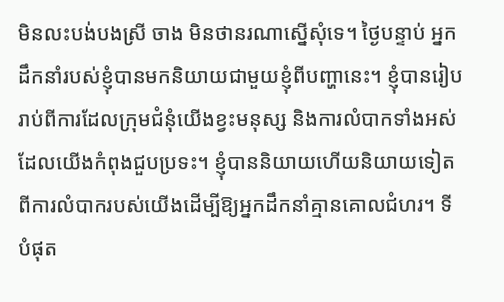មិនលះបង់បងស្រី ចាង មិនថានរណាស្នើសុំទេ។ ថ្ងៃបន្ទាប់ អ្នកដឹកនាំរបស់ខ្ញុំបានមកនិយាយជាមួយខ្ញុំពីបញ្ហានេះ។ ខ្ញុំបានរៀបរាប់ពីការដែលក្រុមជំនុំយើងខ្វះមនុស្ស និងការលំបាកទាំងអស់ដែលយើងកំពុងជួបប្រទះ។ ខ្ញុំបាននិយាយហើយនិយាយទៀតពីការលំបាករបស់យើងដើម្បីឱ្យអ្នកដឹកនាំគ្មានគោលជំហរ។ ទីបំផុត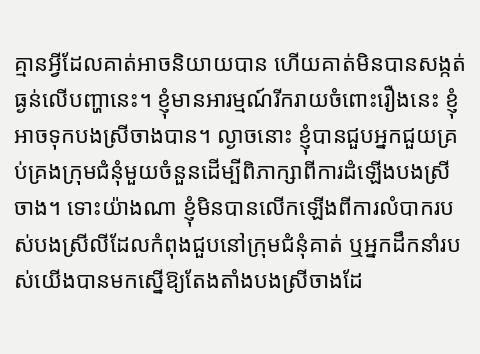គ្មានអ្វីដែលគាត់អាចនិយាយបាន ហើយគាត់មិនបានសង្កត់ធ្ងន់លើបញ្ហានេះ។ ខ្ញុំមានអារម្មណ៍រីករាយចំពោះរឿងនេះ ខ្ញុំអាចទុកបងស្រីចាងបាន។ ល្ងាចនោះ ខ្ញុំបានជួបអ្នកជួយគ្រប់គ្រងក្រុមជំនុំមួយចំនួនដើម្បីពិភាក្សាពីការដំឡើងបងស្រីចាង។ ទោះយ៉ាងណា ខ្ញុំមិនបានលើកឡើងពីការលំបាករបស់បងស្រីលីដែលកំពុងជួបនៅក្រុមជំនុំគាត់ ឬអ្នកដឹកនាំរបស់យើងបានមកស្នើឱ្យតែងតាំងបងស្រីចាងដែ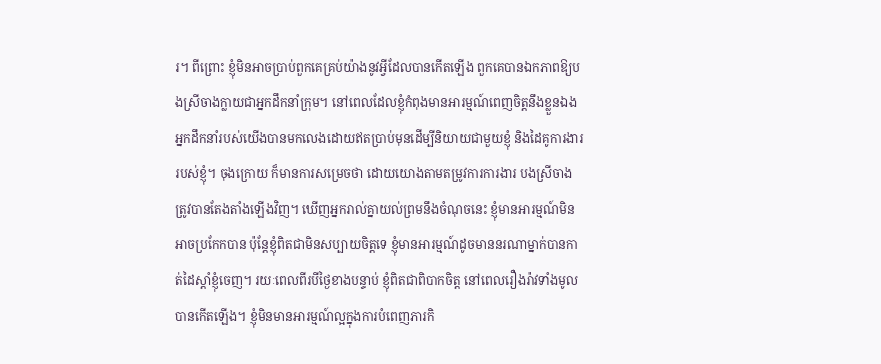រ។ ពីព្រោះ ខ្ញុំមិនអាចប្រាប់ពួកគេគ្រប់យ៉ាងនូវអ្វីដែលបានកើតឡើង ពួកគេបានឯកភាពឱ្យបងស្រីចាងក្លាយជាអ្នកដឹកនាំក្រុម។ នៅពេលដែលខ្ញុំកំពុងមានអារម្មណ៍ពេញចិត្តនឹងខ្លួនឯង អ្នកដឹកនាំរបស់យើងបានមកលេងដោយឥតប្រាប់មុនដើម្បីនិយាយជាមួយខ្ញុំ និងដៃគូការងាររបស់ខ្ញុំ។ ចុងក្រោយ ក៏មានការសម្រេចថា ដោយយោងតាមតម្រូវការការងារ បងស្រីចាងត្រូវបានតែងតាំងឡើងវិញ។ ឃើញអ្នករាល់គ្នាយល់ព្រមនឹងចំណុចនេះ ខ្ញុំមានអារម្មណ៍មិនអាចប្រកែកបាន ប៉ុន្តែខ្ញុំពិតជាមិនសប្បាយចិត្តទេ ខ្ញុំមានអារម្មណ៍ដូចមាននរណាម្នាក់បានកាត់ដៃស្តាំខ្ញុំចេញ។ រយៈពេលពីរបីថ្ងៃខាងបន្ទាប់ ខ្ញុំពិតជាពិបាកចិត្ត នៅពេលរឿងរ៉ាវទាំងមូលបានកើតឡើង។ ខ្ញុំមិនមានអារម្មណ៍ល្អក្នុងការបំពេញភារកិ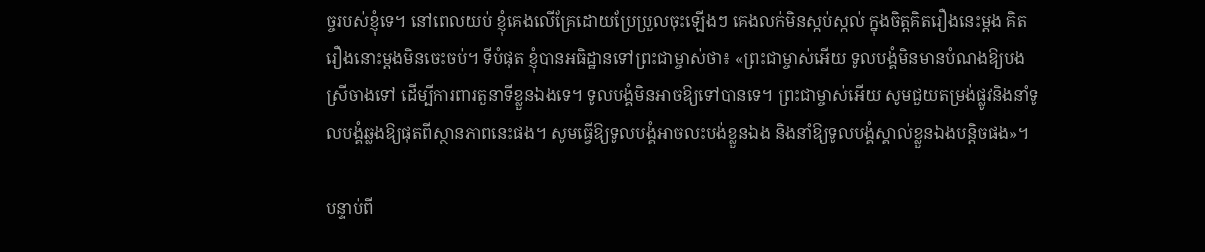ច្ចរបស់ខ្ញុំទេ។ នៅពេលយប់ ខ្ញុំគេងលើគ្រែដោយប្រែប្រួលចុះឡើងៗ គេងលក់មិនស្កប់ស្កល់ ក្នុងចិត្តគិតរឿងនេះម្តង គិតរឿងនោះម្តងមិនចេះចប់។ ទីបំផុត ខ្ញុំបានអធិដ្ឋានទៅព្រះជាម្ចាស់ថា៖ «ព្រះជាម្ចាស់អើយ ទូលបង្គំមិនមានបំណងឱ្យបងស្រីចាងទៅ ដើម្បីការពារតួនាទីខ្លួនឯងទេ។ ទូលបង្គំមិនអាចឱ្យទៅបានទេ។ ព្រះជាម្ចាស់អើយ សូមជួយតម្រង់ផ្លូវនិងនាំទូលបង្គំឆ្លងឱ្យផុតពីស្ថានភាពនេះផង។ សូមធ្វើឱ្យទូលបង្គំអាចលះបង់ខ្លួនឯង និងនាំឱ្យទូលបង្គំស្គាល់ខ្លួនឯងបន្តិចផង»។

បន្ទាប់ពី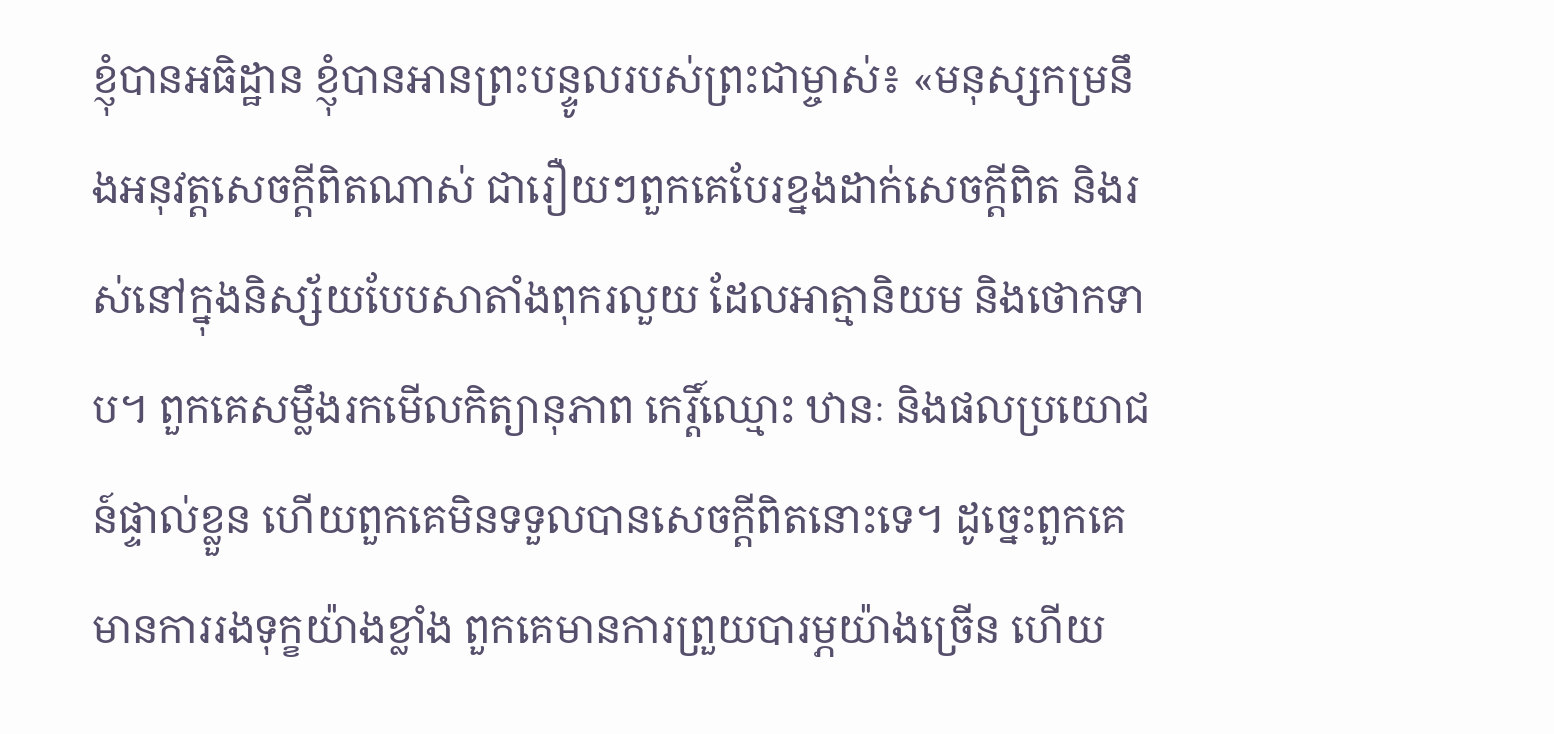ខ្ញុំបានអធិដ្ឋាន ខ្ញុំបានអានព្រះបន្ទូលរបស់ព្រះជាម្ចាស់៖ «មនុស្សកម្រនឹងអនុវត្តសេចក្ដីពិតណាស់ ជារឿយៗពួកគេបែរខ្នងដាក់សេចក្ដីពិត និងរស់នៅក្នុងនិស្ស័យបែបសាតាំងពុករលួយ ដែលអាត្មានិយម និងថោកទាប។ ពួកគេសម្លឹងរកមើលកិត្យានុភាព កេរ្តិ៍ឈ្មោះ ឋានៈ និងផលប្រយោជន៍ផ្ទាល់ខ្លួន ហើយពួកគេមិនទទួលបានសេចក្ដីពិតនោះទេ។ ដូច្នេះពួកគេមានការរងទុក្ខយ៉ាងខ្លាំង ពួកគេមានការព្រួយបារម្ភយ៉ាងច្រើន ហើយ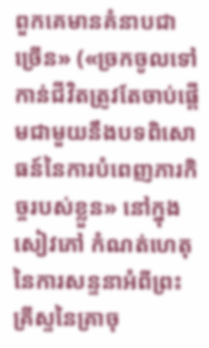ពួកគេមានគំនាបជាច្រើន» («ច្រកចូលទៅកាន់ជីវិតត្រូវតែចាប់ផ្ដើមជាមួយនឹងបទពិសោធន៍នៃការបំពេញភារកិច្ចរបស់ខ្លួន» នៅក្នុងសៀវភៅ កំណត់ហេតុនៃការសន្ទនាអំពីព្រះគ្រីស្ទនៃគ្រាចុ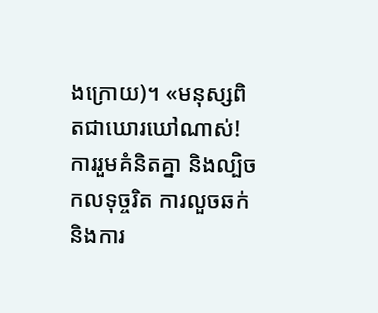ងក្រោយ)។ «មនុស្សពិតជាឃោរឃៅណាស់! ការរួមគំនិតគ្នា និងល្បិចកលទុច្ចរិត ការលួចឆក់ និងការ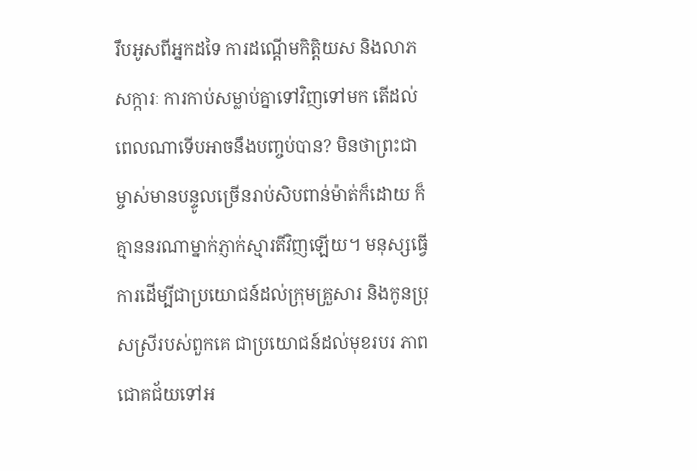រឹបអូសពីអ្នកដទៃ ការដណ្ដើមកិត្តិយស និងលាភសក្ការៈ ការកាប់សម្លាប់គ្នាទៅវិញទៅមក តើដល់ពេលណាទើបអាចនឹងបញ្ចប់បាន? មិនថាព្រះជាម្ចាស់មានបន្ទូលច្រើនរាប់សិបពាន់ម៉ាត់ក៏ដោយ ក៏គ្មាននរណាម្នាក់ភ្ញាក់ស្មារតីវិញឡើយ។ មនុស្សធ្វើការដើម្បីជាប្រយោជន៍ដល់ក្រុមគ្រួសារ និងកូនប្រុសស្រីរបស់ពួកគេ ជាប្រយោជន៍ដល់មុខរបរ ភាពជោគជ័យទៅអ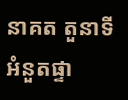នាគត តួនាទី អំនួតផ្ទា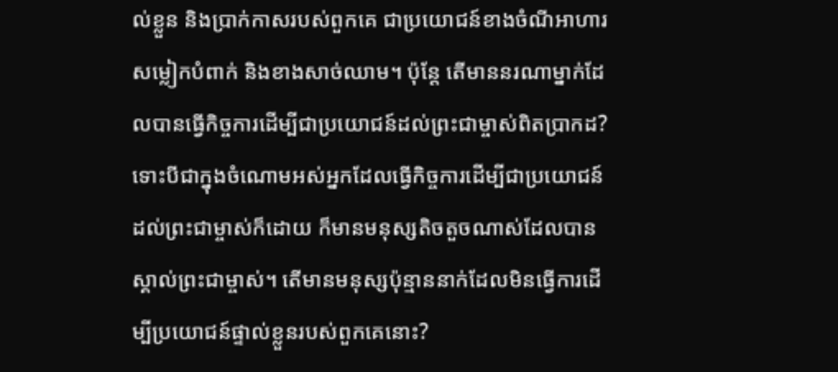ល់ខ្លួន និងប្រាក់កាសរបស់ពួកគេ ជាប្រយោជន៍ខាងចំណីអាហារ សម្លៀកបំពាក់ និងខាងសាច់ឈាម។ ប៉ុន្តែ តើមាននរណាម្នាក់ដែលបានធ្វើកិច្ចការដើម្បីជាប្រយោជន៍ដល់ព្រះជាម្ចាស់ពិតប្រាកដ? ទោះបីជាក្នុងចំណោមអស់អ្នកដែលធ្វើកិច្ចការដើម្បីជាប្រយោជន៍ដល់ព្រះជាម្ចាស់ក៏ដោយ ក៏មានមនុស្សតិចតួចណាស់ដែលបានស្គាល់ព្រះជាម្ចាស់។ តើមានមនុស្សប៉ុន្មាននាក់ដែលមិនធ្វើការដើម្បីប្រយោជន៍ផ្ទាល់ខ្លួនរបស់ពួកគេនោះ?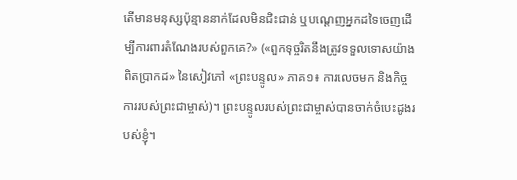តើមានមនុស្សប៉ុន្មាននាក់ដែលមិនជិះជាន់ ឬបណ្តេញអ្នកដទៃចេញដើម្បីការពារតំណែងរបស់ពួកគេ?» («ពួកទុច្ចរិតនឹងត្រូវទទួលទោសយ៉ាងពិតប្រាកដ» នៃសៀវភៅ «ព្រះបន្ទូល» ភាគ១៖ ការលេចមក និងកិច្ចការរបស់ព្រះជាម្ចាស់)។ ព្រះបន្ទូលរបស់ព្រះជាម្ចាស់បានចាក់ចំបេះដូងរបស់ខ្ញុំ។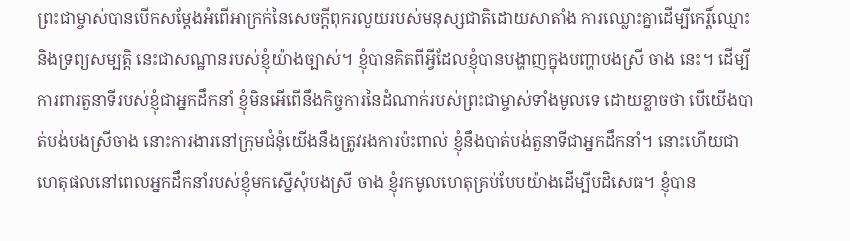ព្រះជាម្ចាស់បានបើកសម្ដែងអំពើអាក្រក់នៃសេចក្តីពុករលួយរបស់មនុស្សជាតិដោយសាតាំង ការឈ្លោះគ្នាដើម្បីកេរ្ដិ៍ឈ្មោះ និងទ្រព្យសម្បត្តិ នេះជាសណ្ឋានរបស់ខ្ញុំយ៉ាងច្បាស់។ ខ្ញុំបានគិតពីអ្វីដែលខ្ញុំបានបង្ហាញក្នុងបញ្ហាបងស្រី ចាង នេះ។ ដើម្បីការពារតួនាទីរបស់ខ្ញុំជាអ្នកដឹកនាំ ខ្ញុំមិនអើពើនឹងកិច្ចការនៃដំណាក់របស់ព្រះជាម្ចាស់ទាំងមូលទេ ដោយខ្លាចថា បើយើងបាត់បង់បងស្រីចាង នោះការងារនៅក្រុមជំនុំយើងនឹងត្រូវរងការប៉ះពាល់ ខ្ញុំនឹងបាត់បង់តួនាទីជាអ្នកដឹកនាំ។ នោះហើយជាហេតុផលនៅពេលអ្នកដឹកនាំរបស់ខ្ញុំមកស្នើសុំបងស្រី ចាង ខ្ញុំរកមូលហេតុគ្រប់បែបយ៉ាងដើម្បីបដិសេធ។ ខ្ញុំបាន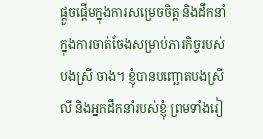ផ្ដួចផ្ដើមក្នុងការសម្រេចចិត្ត និងដឹកនាំក្នុងការចាត់ចែងសម្រាប់ភារកិច្ចរបស់បងស្រី ចាង។ ខ្ញុំបានបញ្ឆោតបងស្រី លី និងអ្នកដឹកនាំរបស់ខ្ញុំ ព្រមទាំងរៀ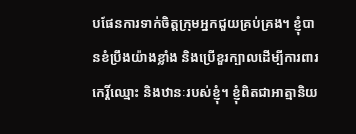បផែនការទាក់ចិត្តក្រុមអ្នកជួយគ្រប់គ្រង។ ខ្ញុំបានខំប្រឹងយ៉ាងខ្លាំង និងប្រើខួរក្បាលដើម្បីការពារកេរ្តិ៍ឈ្មោះ និងឋានៈរបស់ខ្ញុំ។ ខ្ញុំពិតជាអាត្មានិយ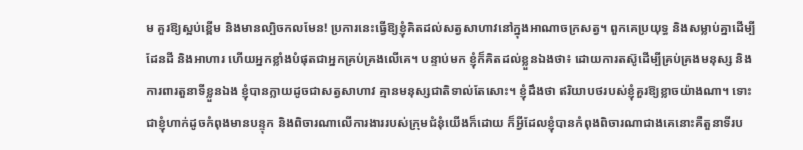ម គួរឱ្យស្អប់ខ្ពើម និងមានល្បិចកលមែន! ប្រការនេះធ្វើឱ្យខ្ញុំគិតដល់សត្វសាហាវនៅក្នុងអាណាចក្រសត្វ។ ពួកគេប្រយុទ្ធ និងសម្លាប់គ្នាដើម្បីដែនដី និងអាហារ ហើយអ្នកខ្លាំងបំផុតជាអ្នកគ្រប់គ្រងលើគេ។ បន្ទាប់មក ខ្ញុំក៏គិតដល់ខ្លួនឯងថា៖ ដោយការតស៊ូដើម្បីគ្រប់គ្រងមនុស្ស និងការពារតួនាទីខ្លួនឯង ខ្ញុំបានក្លាយដូចជាសត្វសាហាវ គ្មានមនុស្សជាតិទាល់តែសោះ។ ខ្ញុំដឹងថា ឥរិយាបថរបស់ខ្ញុំគួរឱ្យខ្លាចយ៉ាងណា។ ទោះជាខ្ញុំហាក់ដូចកំពុងមានបន្ទុក និងពិចារណាលើការងាររបស់ក្រុមជំនុំយើងក៏ដោយ ក៏អ្វីដែលខ្ញុំបានកំពុងពិចារណាជាងគេនោះគឺតួនាទីរប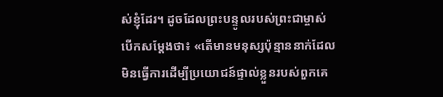ស់ខ្ញុំដែរ។ ដូចដែលព្រះបន្ទូលរបស់ព្រះជាម្ចាស់បើកសម្ដែងថា៖ «តើមានមនុស្សប៉ុន្មាននាក់ដែលមិនធ្វើការដើម្បីប្រយោជន៍ផ្ទាល់ខ្លួនរបស់ពួកគេ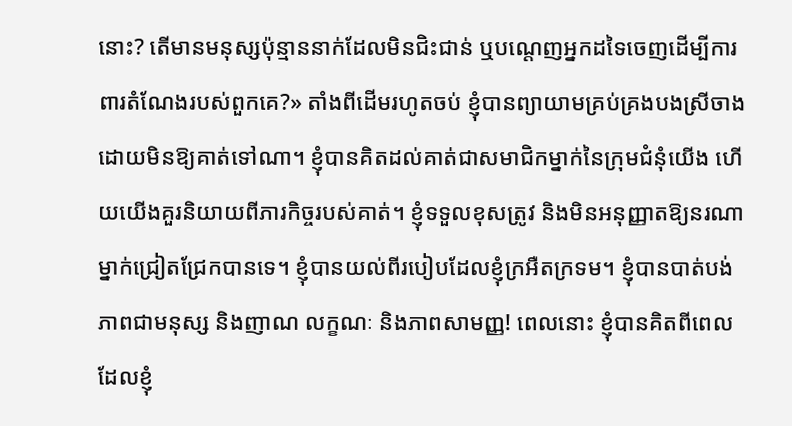នោះ? តើមានមនុស្សប៉ុន្មាននាក់ដែលមិនជិះជាន់ ឬបណ្តេញអ្នកដទៃចេញដើម្បីការពារតំណែងរបស់ពួកគេ?» តាំងពីដើមរហូតចប់ ខ្ញុំបានព្យាយាមគ្រប់គ្រងបងស្រីចាង ដោយមិនឱ្យគាត់ទៅណា។ ខ្ញុំបានគិតដល់គាត់ជាសមាជិកម្នាក់នៃក្រុមជំនុំយើង ហើយយើងគួរនិយាយពីភារកិច្ចរបស់គាត់។ ខ្ញុំទទួលខុសត្រូវ និងមិនអនុញ្ញាតឱ្យនរណាម្នាក់ជ្រៀតជ្រែកបានទេ។ ខ្ញុំបានយល់ពីរបៀបដែលខ្ញុំក្រអឺតក្រទម។ ខ្ញុំបានបាត់បង់ភាពជាមនុស្ស និងញាណ លក្ខណៈ និងភាពសាមញ្ញ! ពេលនោះ ខ្ញុំបានគិតពីពេលដែលខ្ញុំ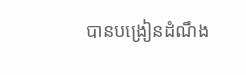បានបង្រៀនដំណឹង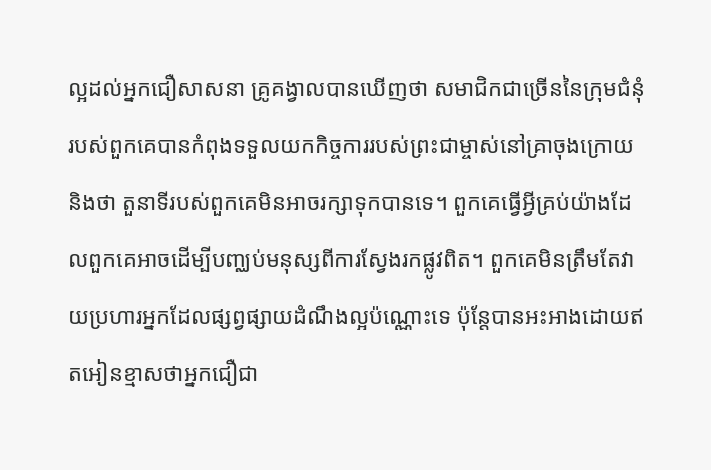ល្អដល់អ្នកជឿសាសនា គ្រូគង្វាលបានឃើញថា សមាជិកជាច្រើននៃក្រុមជំនុំរបស់ពួកគេបានកំពុងទទួលយកកិច្ចការរបស់ព្រះជាម្ចាស់នៅគ្រាចុងក្រោយ និងថា តួនាទីរបស់ពួកគេមិនអាចរក្សាទុកបានទេ។ ពួកគេធ្វើអ្វីគ្រប់យ៉ាងដែលពួកគេអាចដើម្បីបញ្ឈប់មនុស្សពីការស្វែងរកផ្លូវពិត។ ពួកគេមិនត្រឹមតែវាយប្រហារអ្នកដែលផ្សព្វផ្សាយដំណឹងល្អប៉ណ្ណោះទេ ប៉ុន្តែបានអះអាងដោយឥតអៀនខ្មាសថាអ្នកជឿជា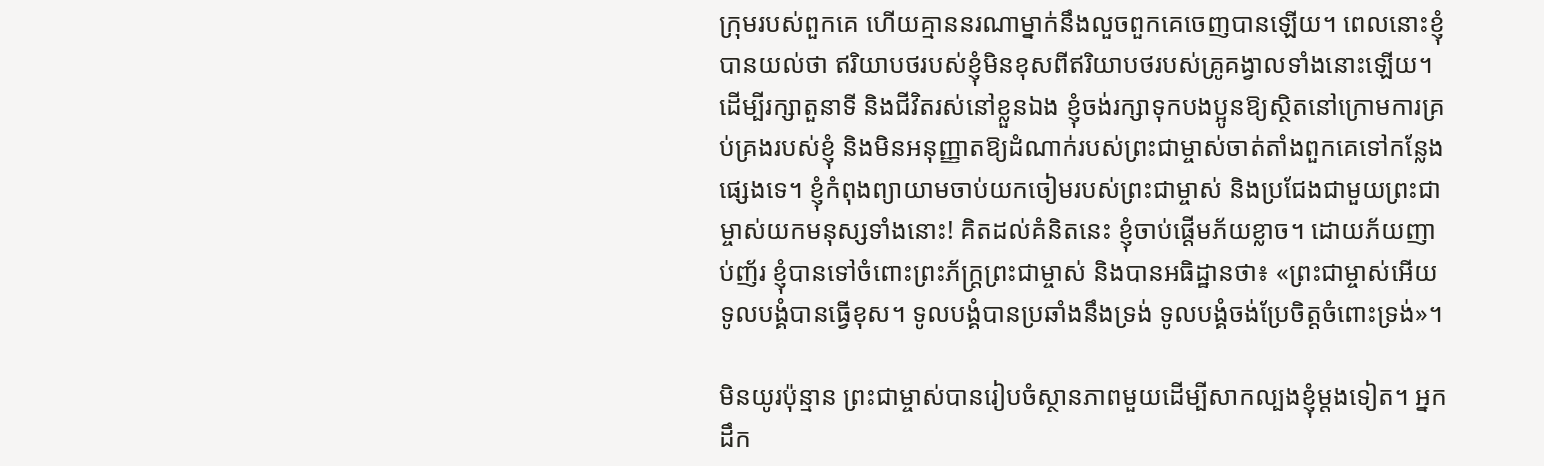ក្រុមរបស់ពួកគេ ហើយគ្មាននរណាម្នាក់នឹងលួចពួកគេចេញបានឡើយ។ ពេលនោះខ្ញុំបានយល់ថា ឥរិយាបថរបស់ខ្ញុំមិនខុសពីឥរិយាបថរបស់គ្រូគង្វាលទាំងនោះឡើយ។ ដើម្បីរក្សាតួនាទី និងជីវិតរស់នៅខ្លួនឯង ខ្ញុំចង់រក្សាទុកបងប្អូនឱ្យស្ថិតនៅក្រោមការគ្រប់គ្រងរបស់ខ្ញុំ និងមិនអនុញ្ញាតឱ្យដំណាក់របស់ព្រះជាម្ចាស់ចាត់តាំងពួកគេទៅកន្លែងផ្សេងទេ។ ខ្ញុំកំពុងព្យាយាមចាប់យកចៀមរបស់ព្រះជាម្ចាស់ និងប្រជែងជាមួយព្រះជាម្ចាស់យកមនុស្សទាំងនោះ! គិតដល់គំនិតនេះ ខ្ញុំចាប់ផ្តើមភ័យខ្លាច។ ដោយភ័យញាប់ញ័រ ខ្ញុំបានទៅចំពោះព្រះភ័ក្ត្រព្រះជាម្ចាស់ និងបានអធិដ្ឋានថា៖ «ព្រះជាម្ចាស់អើយ ទូលបង្គំបានធ្វើខុស។ ទូលបង្គំបានប្រឆាំងនឹងទ្រង់ ទូលបង្គំចង់ប្រែចិត្តចំពោះទ្រង់»។

មិនយូរប៉ុន្មាន ព្រះជាម្ចាស់បានរៀបចំស្ថានភាពមួយដើម្បីសាកល្បងខ្ញុំម្តងទៀត។ អ្នកដឹក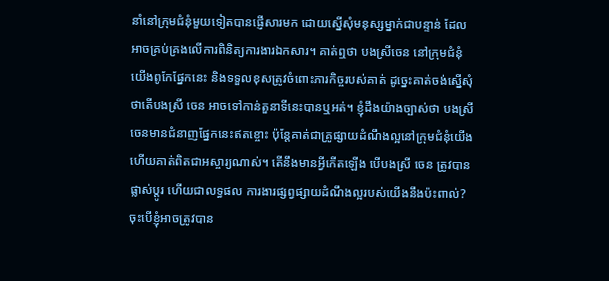នាំនៅក្រុមជំនុំមួយទៀតបានផ្ញើសារមក ដោយស្នើសុំមនុស្សម្នាក់ជាបន្ទាន់ ដែលអាចគ្រប់គ្រងលើការពិនិត្យការងារឯកសារ។ គាត់ឮថា បងស្រីចេន នៅក្រុមជំនុំយើងពូកែផ្នែកនេះ និងទទួលខុសត្រូវចំពោះភារកិច្ចរបស់គាត់ ដូច្នេះគាត់ចង់ស្នើសុំថាតើបងស្រី ចេន អាចទៅកាន់តួនាទីនេះបានឬអត់។ ខ្ញុំដឹងយ៉ាងច្បាស់ថា បងស្រី ចេនមានជំនាញផ្នែកនេះឥតខ្ចោះ ប៉ុន្តែគាត់ជាគ្រូផ្សាយដំណឹងល្អនៅក្រុមជំនុំយើង ហើយគាត់ពិតជាអស្ចារ្យណាស់។ តើនឹងមានអ្វីកើតឡើង បើបងស្រី ចេន ត្រូវបានផ្លាស់ប្តូរ ហើយជាលទ្ធផល ការងារផ្សព្វផ្សាយដំណឹងល្អរបស់យើងនឹងប៉ះពាល់? ចុះបើខ្ញុំអាចត្រូវបាន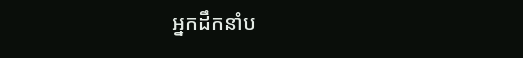អ្នកដឹកនាំប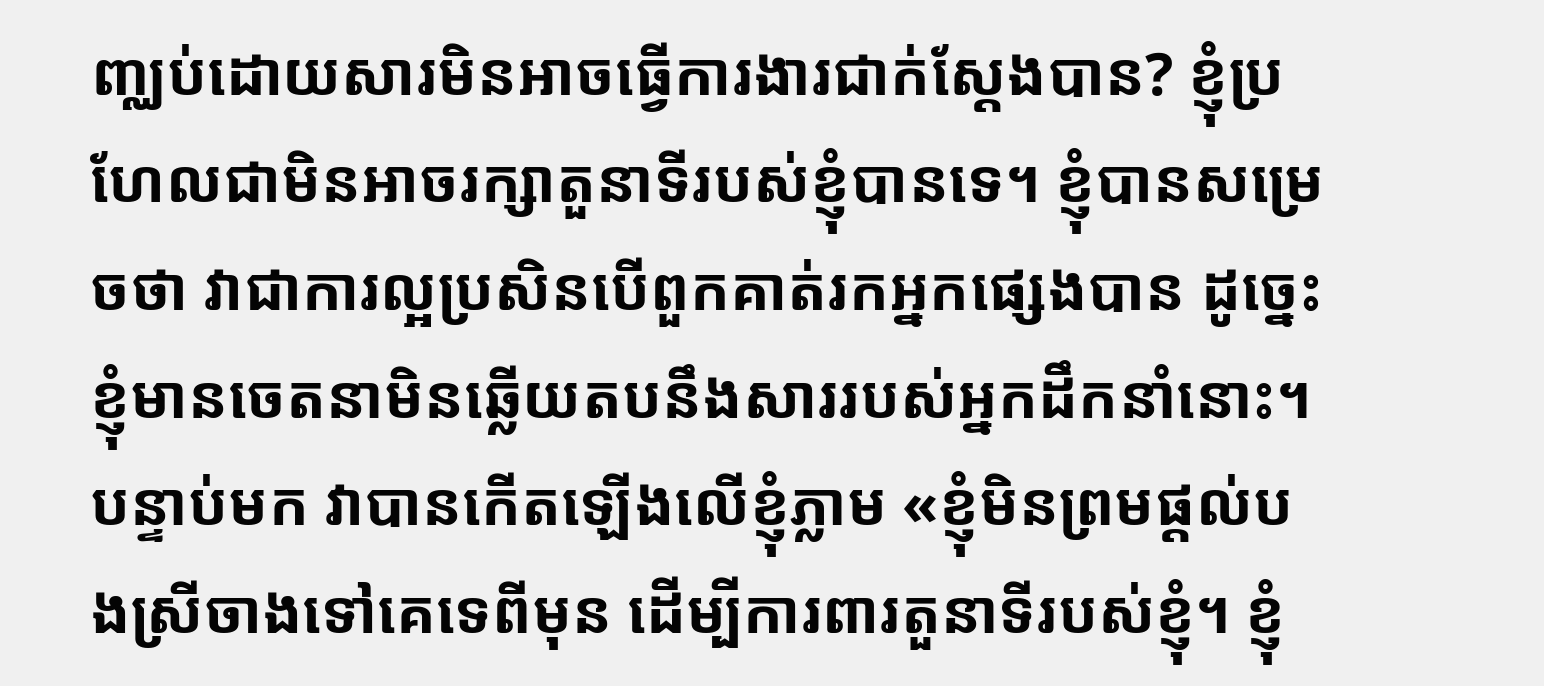ញ្ឈប់ដោយសារមិនអាចធ្វើការងារជាក់ស្តែងបាន? ខ្ញុំប្រហែលជាមិនអាចរក្សាតួនាទីរបស់ខ្ញុំបានទេ។ ខ្ញុំបានសម្រេចថា វាជាការល្អប្រសិនបើពួកគាត់រកអ្នកផ្សេងបាន ដូច្នេះខ្ញុំមានចេតនាមិនឆ្លើយតបនឹងសាររបស់អ្នកដឹកនាំនោះ។ បន្ទាប់មក វាបានកើតឡើងលើខ្ញុំភ្លាម «ខ្ញុំមិនព្រមផ្តល់បងស្រីចាងទៅគេទេពីមុន ដើម្បីការពារតួនាទីរបស់ខ្ញុំ។ ខ្ញុំ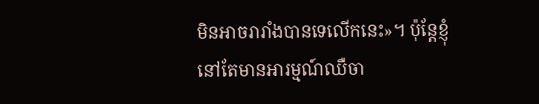មិនអាចរារាំងបានទេលើកនេះ»។ ប៉ុន្តែខ្ញុំនៅតែមានអារម្មណ៍ឈឺចា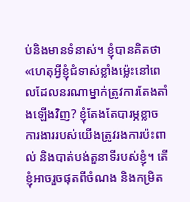ប់និងមានទំនាស់។ ខ្ញុំបានគិតថា «ហេតុអ្វីខ្ញុំជំទាស់ខ្លាំងម៉្លេះនៅពេលដែលនរណាម្នាក់ត្រូវការតែងតាំងឡើងវិញ? ខ្ញុំតែងតែបារម្ភខ្លាចការងាររបស់យើងត្រូវរងការប៉ះពាល់ និងបាត់បង់តួនាទីរបស់ខ្ញុំ។ តើខ្ញុំអាចរួចផុតពីចំណង និងកម្រិត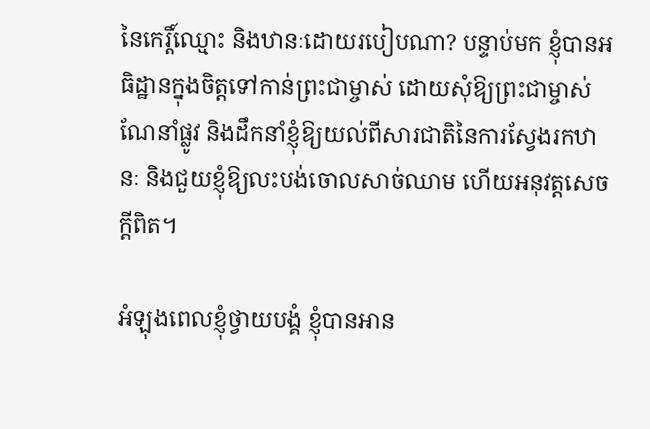នៃកេរ្តិ៍ឈ្មោះ និងឋានៈដោយរបៀបណា? បន្ទាប់មក ខ្ញុំបានអធិដ្ឋានក្នុងចិត្តទៅកាន់ព្រះជាម្ចាស់ ដោយសុំឱ្យព្រះជាម្ចាស់ណែនាំផ្លូវ និងដឹកនាំខ្ញុំឱ្យយល់ពីសារជាតិនៃការស្វែងរកឋានៈ និងជួយខ្ញុំឱ្យលះបង់ចោលសាច់ឈាម ហើយអនុវត្តសេចក្តីពិត។

អំឡុងពេលខ្ញុំថ្វាយបង្គំ ខ្ញុំបានអាន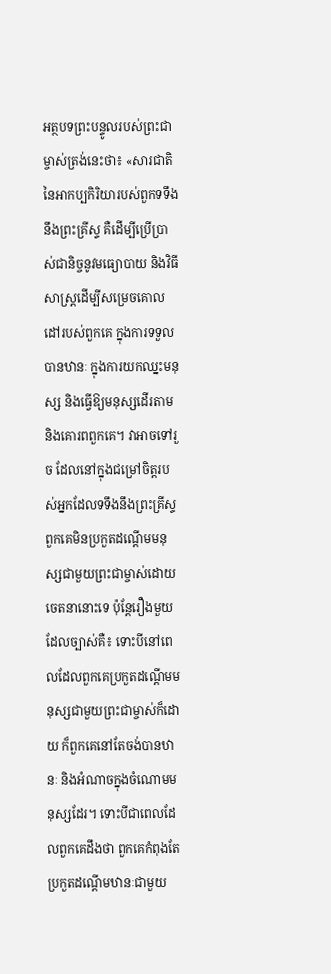អត្ថបទព្រះបន្ទូលរបស់ព្រះជាម្ចាស់ត្រង់នេះថា៖ «សារជាតិនៃអាកប្បកិរិយារបស់ពួកទទឹងនឹងព្រះគ្រីស្ទ គឺដើម្បីប្រើប្រាស់ជានិច្ចនូវមធ្យោបាយ និងវិធីសាស្ត្រដើម្បីសម្រេចគោលដៅរបស់ពួកគេ ក្នុងការទទួលបានឋានៈ ក្នុងការយកឈ្នះមនុស្ស និងធ្វើឱ្យមនុស្សដើរតាម និងគោរពពួកគេ។ វាអាចទៅរួច ដែលនៅក្នុងជម្រៅចិត្តរបស់អ្នកដែលទទឹងនឹងព្រះគ្រីស្ទ ពួកគេមិនប្រកួតដណ្ដើមមនុស្សជាមួយព្រះជាម្ចាស់ដោយចេតនានោះទេ ប៉ុន្តែរឿងមួយដែលច្បាស់គឺ៖ ទោះបីនៅពេលដែលពួកគេប្រកួតដណ្ដើមមនុស្សជាមួយព្រះជាម្ចាស់ក៏ដោយ ក៏ពួកគេនៅតែចង់បានឋានៈ និងអំណាចក្នុងចំណោមមនុស្សដែរ។ ទោះបីជាពេលដែលពួកគេដឹងថា ពួកគេកំពុងតែប្រកួតដណ្ដើមឋានៈជាមួយ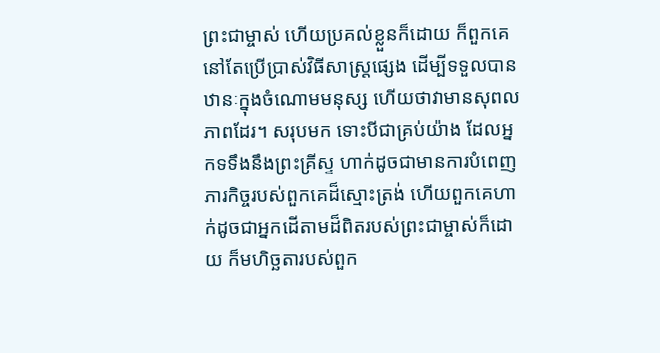ព្រះជាម្ចាស់ ហើយប្រគល់ខ្លួនក៏ដោយ ក៏ពួកគេនៅតែប្រើប្រាស់វិធីសាស្ត្រផ្សេង ដើម្បីទទួលបានឋានៈក្នុងចំណោមមនុស្ស ហើយថាវាមានសុពលភាពដែរ។ សរុបមក ទោះបីជាគ្រប់យ៉ាង ដែលអ្នកទទឹងនឹងព្រះគ្រីស្ទ ហាក់ដូចជាមានការបំពេញភារកិច្ចរបស់ពួកគេដ៏ស្មោះត្រង់ ហើយពួកគេហាក់ដូចជាអ្នកដើតាមដ៏ពិតរបស់ព្រះជាម្ចាស់ក៏ដោយ ក៏មហិច្ឆតារបស់ពួក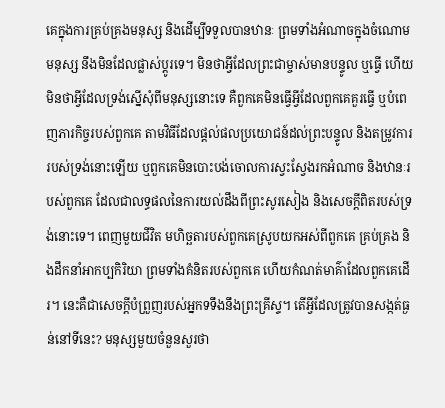គេក្នុងការគ្រប់គ្រងមនុស្ស និងដើម្បីទទួលបានឋានៈ ព្រមទាំងអំណាចក្នុងចំណោមមនុស្ស នឹងមិនដែលផ្លាស់ប្ដូរទេ។ មិនថាអ្វីដែលព្រះជាម្ចាស់មានបន្ទូល ឬធ្វើ ហើយមិនថាអ្វីដែលទ្រង់ស្នើសុំពីមនុស្សនោះទេ គឺពួកគេមិនធ្វើអ្វីដែលពួកគេគួរធ្វើ ឬបំពេញភារកិច្ចរបស់ពួកគេ តាមវិធីដែលផ្ដល់ផលប្រយោជន៍ដល់ព្រះបន្ទូល និងតម្រូវការរបស់ទ្រង់នោះឡើយ ឬពួកគេមិនបោះបង់ចោលការស្វះស្វែងរកអំណាច និងឋានៈរបស់ពួកគេ ដែលជាលទ្ធផលនៃការយល់ដឹងពីព្រះសូរសៀង និងសេចក្ដីពិតរបស់ទ្រង់នោះទេ។ ពេញមួយជីវិត មហិច្ឆតារបស់ពួកគេស្រូបយកអស់ពីពួកគេ គ្រប់គ្រង និងដឹកនាំអាកប្បកិរិយា ព្រមទាំងគំនិតរបស់ពួកគេ ហើយកំណត់មាគ៌ាដែលពួកគេដើរ។ នេះគឺជាសេចក្ដីបំព្រួញរបស់អ្នកទទឹងនឹងព្រះគ្រីស្ទ។ តើអ្វីដែលត្រូវបានសង្កត់ធ្ងន់នៅទីនេះ? មនុស្សមួយចំនួនសួរថា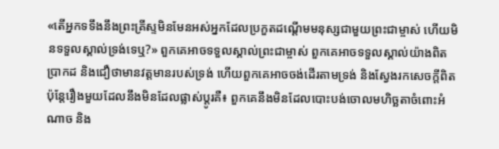«តើអ្នកទទឹងនឹងព្រះគ្រីស្ទមិនមែនអស់អ្នកដែលប្រកួតដណ្ដើមមនុស្សជាមួយព្រះជាម្ចាស់ ហើយមិនទទួលស្គាល់ទ្រង់ទេឬ?» ពួកគេអាចទទួលស្គាល់ព្រះជាម្ចាស់ ពួកគេអាចទទួលស្គាល់យ៉ាងពិតប្រាកដ និងជឿថាមានវត្តមានរបស់ទ្រង់ ហើយពួកគេអាចចង់ដើរតាមទ្រង់ និងស្វែងរកសេចក្ដីពិត ប៉ុន្តែរឿងមួយដែលនឹងមិនដែលផ្លាស់ប្ដូរគឺ៖ ពួកគេនឹងមិនដែលបោះបង់ចោលមហិច្ឆតាចំពោះអំណាច និង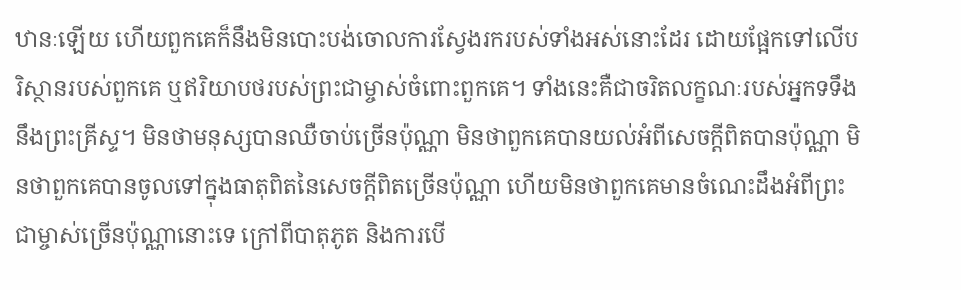ឋានៈឡើយ ហើយពួកគេក៏នឹងមិនបោះបង់ចោលការស្វែងរករបស់ទាំងអស់នោះដែរ ដោយផ្អែកទៅលើបរិស្ថានរបស់ពួកគេ ឬឥរិយាបថរបស់ព្រះជាម្ចាស់ចំពោះពួកគេ។ ទាំងនេះគឺជាចរិតលក្ខណៈរបស់អ្នកទទឹងនឹងព្រះគ្រីស្ទ។ មិនថាមនុស្សបានឈឺចាប់ច្រើនប៉ុណ្ណា មិនថាពួកគេបានយល់អំពីសេចក្ដីពិតបានប៉ុណ្ណា មិនថាពួកគេបានចូលទៅក្នុងធាតុពិតនៃសេចក្ដីពិតច្រើនប៉ុណ្ណា ហើយមិនថាពួកគេមានចំណេះដឹងអំពីព្រះជាម្ចាស់ច្រើនប៉ុណ្ណានោះទេ ក្រៅពីបាតុភូត និងការបើ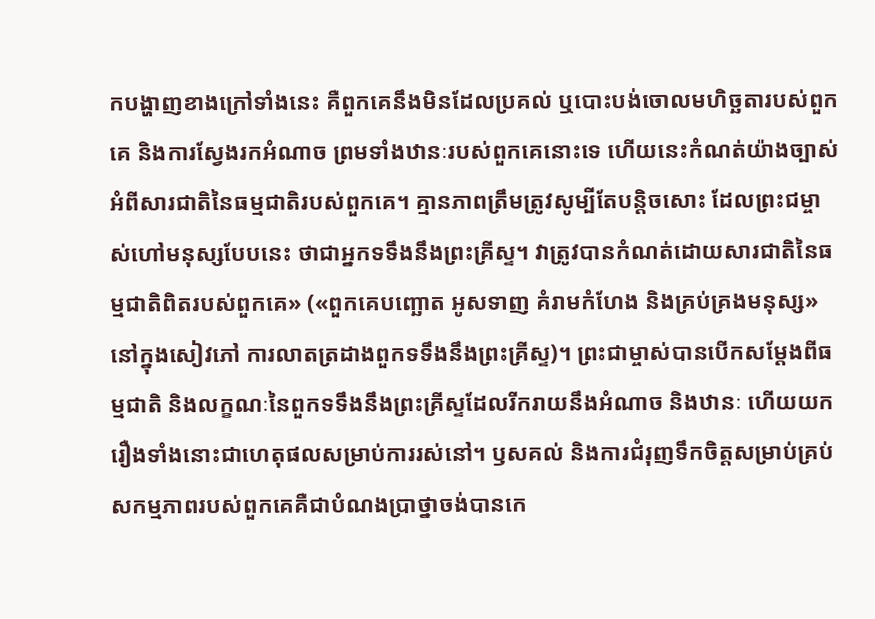កបង្ហាញខាងក្រៅទាំងនេះ គឺពួកគេនឹងមិនដែលប្រគល់ ឬបោះបង់ចោលមហិច្ឆតារបស់ពួកគេ និងការស្វែងរកអំណាច ព្រមទាំងឋានៈរបស់ពួកគេនោះទេ ហើយនេះកំណត់យ៉ាងច្បាស់អំពីសារជាតិនៃធម្មជាតិរបស់ពួកគេ។ គ្មានភាពត្រឹមត្រូវសូម្បីតែបន្តិចសោះ ដែលព្រះជម្ចាស់ហៅមនុស្សបែបនេះ ថាជាអ្នកទទឹងនឹងព្រះគ្រីស្ទ។ វាត្រូវបានកំណត់ដោយសារជាតិនៃធម្មជាតិពិតរបស់ពួកគេ» («ពួកគេបញ្ឆោត អូសទាញ គំរាមកំហែង និងគ្រប់គ្រងមនុស្ស» នៅក្នុងសៀវភៅ ការលាតត្រដាងពួកទទឹងនឹងព្រះគ្រីស្ទ)។ ព្រះជាម្ចាស់បានបើកសម្ដែងពីធម្មជាតិ និងលក្ខណៈនៃពួកទទឹងនឹងព្រះគ្រីស្ទដែលរីករាយនឹងអំណាច និងឋានៈ ហើយយករឿងទាំងនោះជាហេតុផលសម្រាប់ការរស់នៅ។ ឫសគល់ និងការជំរុញទឹកចិត្តសម្រាប់គ្រប់សកម្មភាពរបស់ពួកគេគឺជាបំណងប្រាថ្នាចង់បានកេ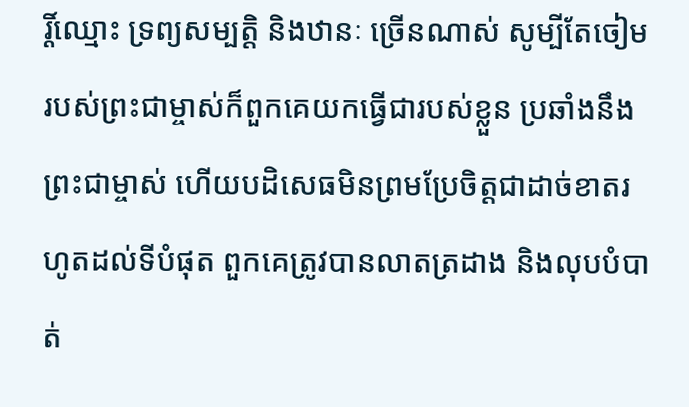រ្តិ៍ឈ្មោះ ទ្រព្យសម្បត្តិ និងឋានៈ ច្រើនណាស់ សូម្បីតែចៀមរបស់ព្រះជាម្ចាស់ក៏ពួកគេយកធ្វើជារបស់ខ្លួន ប្រឆាំងនឹងព្រះជាម្ចាស់ ហើយបដិសេធមិនព្រមប្រែចិត្តជាដាច់ខាតរហូតដល់ទីបំផុត ពួកគេត្រូវបានលាតត្រដាង និងលុបបំបាត់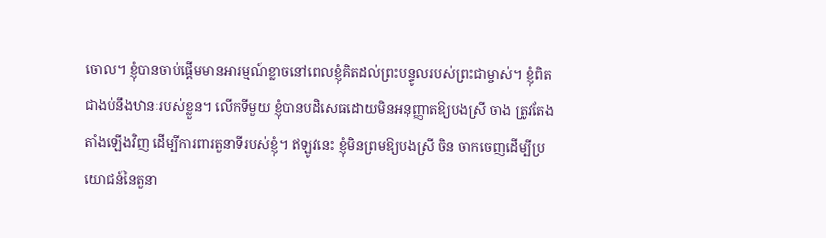ចោល។ ខ្ញុំបានចាប់ផ្តើមមានអារម្មណ៍ខ្លាចនៅពេលខ្ញុំគិតដល់ព្រះបន្ទូលរបស់ព្រះជាម្ចាស់។ ខ្ញុំពិតជាងប់នឹងឋានៈរបស់ខ្លួន។ លើកទីមួយ ខ្ញុំបានបដិសេធដោយមិនអនុញ្ញាតឱ្យបងស្រី ចាង ត្រូវតែងតាំងឡើងវិញ ដើម្បីការពារតួនាទីរបស់ខ្ញុំ។ ឥឡូវនេះ ខ្ញុំមិនព្រមឱ្យបងស្រី ចិន ចាកចេញដើម្បីប្រយោជន៍នៃតួនា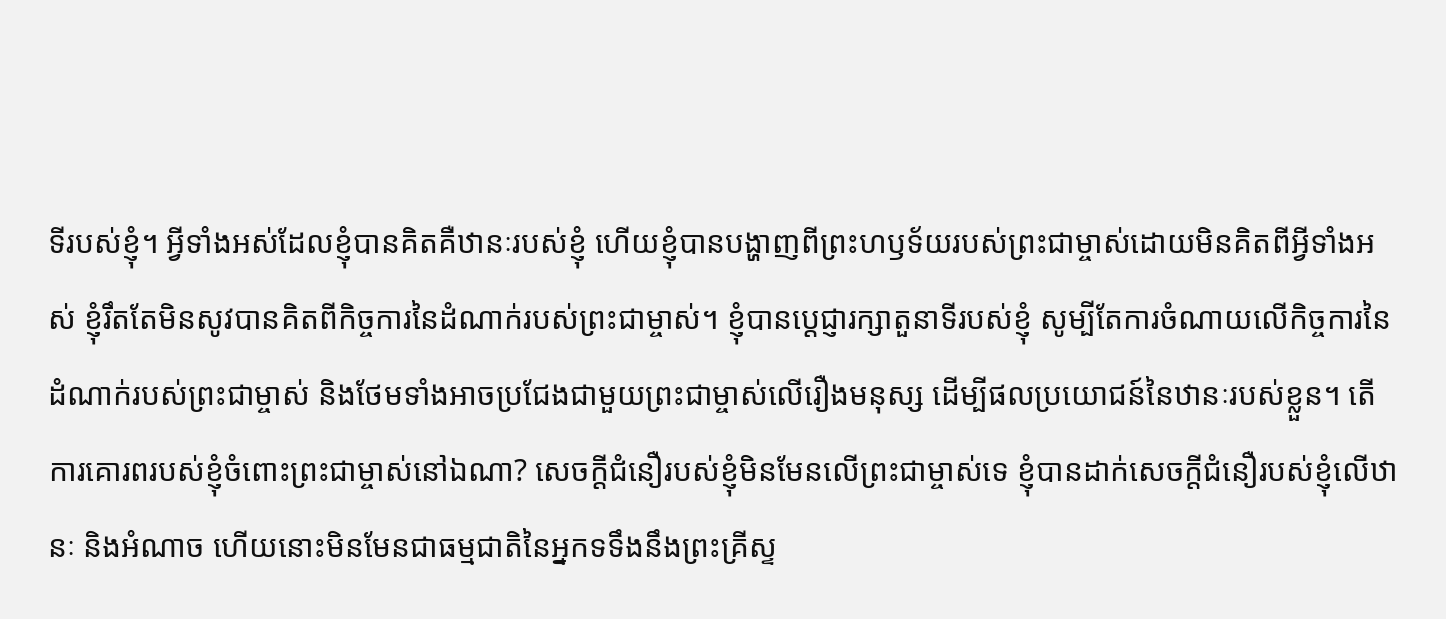ទីរបស់ខ្ញុំ។ អ្វីទាំងអស់ដែលខ្ញុំបានគិតគឺឋានៈរបស់ខ្ញុំ ហើយខ្ញុំបានបង្ហាញពីព្រះហឫទ័យរបស់ព្រះជាម្ចាស់ដោយមិនគិតពីអ្វីទាំងអស់ ខ្ញុំរឹតតែមិនសូវបានគិតពីកិច្ចការនៃដំណាក់របស់ព្រះជាម្ចាស់។ ខ្ញុំបានប្តេជ្ញារក្សាតួនាទីរបស់ខ្ញុំ សូម្បីតែការចំណាយលើកិច្ចការនៃដំណាក់របស់ព្រះជាម្ចាស់ និងថែមទាំងអាចប្រជែងជាមួយព្រះជាម្ចាស់លើរឿងមនុស្ស ដើម្បីផលប្រយោជន៍នៃឋានៈរបស់ខ្លួន។ តើការគោរពរបស់ខ្ញុំចំពោះព្រះជាម្ចាស់នៅឯណា? សេចក្ដីជំនឿរបស់ខ្ញុំមិនមែនលើព្រះជាម្ចាស់ទេ ខ្ញុំបានដាក់សេចក្ដីជំនឿរបស់ខ្ញុំលើឋានៈ និងអំណាច ហើយនោះមិនមែនជាធម្មជាតិនៃអ្នកទទឹងនឹងព្រះគ្រីស្ទ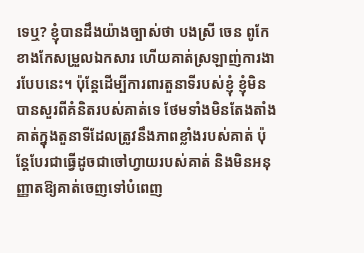ទេឬ? ខ្ញុំបានដឹងយ៉ាងច្បាស់ថា បងស្រី ចេន ពូកែខាងកែសម្រួលឯកសារ ហើយគាត់ស្រឡាញ់ការងារបែបនេះ។ ប៉ុន្តែដើម្បីការពារតួនាទីរបស់ខ្ញុំ ខ្ញុំមិនបានសួរពីគំនិតរបស់គាត់ទេ ថែមទាំងមិនតែងតាំងគាត់ក្នុងតួនាទីដែលត្រូវនឹងភាពខ្លាំងរបស់គាត់ ប៉ុន្តែបែរជាធ្វើដូចជាចៅហ្វាយរបស់គាត់ និងមិនអនុញ្ញាតឱ្យគាត់ចេញទៅបំពេញ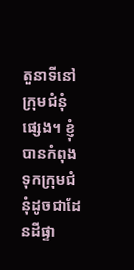តួនាទីនៅក្រុមជំនុំផ្សេង។ ខ្ញុំបានកំពុងទុកក្រុមជំនុំដូចជាដែនដីផ្ទា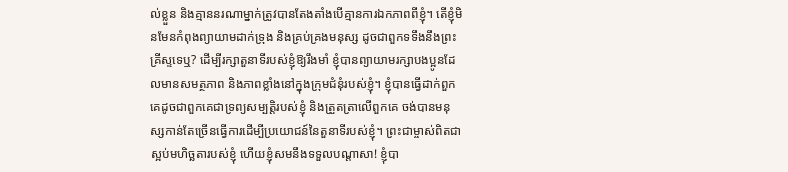ល់ខ្លួន និងគ្មាននរណាម្នាក់ត្រូវបានតែងតាំងបើគ្មានការឯកភាពពីខ្ញុំ។ តើខ្ញុំមិនមែនកំពុងព្យាយាមដាក់ទ្រុង និងគ្រប់គ្រងមនុស្ស ដូចជាពួកទទឹងនឹងព្រះគ្រីស្ទទេឬ? ដើម្បីរក្សាតួនាទីរបស់ខ្ញុំឱ្យរឹងមាំ ខ្ញុំបានព្យាយាមរក្សាបងប្អូនដែលមានសមត្ថភាព និងភាពខ្លាំងនៅក្នុងក្រុមជំនុំរបស់ខ្ញុំ។ ខ្ញុំបានធ្វើដាក់ពួកគេដូចជាពួកគេជាទ្រព្យសម្បត្តិរបស់ខ្ញុំ និងត្រួតត្រាលើពួកគេ ចង់បានមនុស្សកាន់តែច្រើនធ្វើការដើម្បីប្រយោជន៍នៃតួនាទីរបស់ខ្ញុំ។ ព្រះជាម្ចាស់ពិតជាស្អប់មហិច្ឆតារបស់ខ្ញុំ ហើយខ្ញុំសមនឹងទទួលបណ្តាសា! ខ្ញុំបា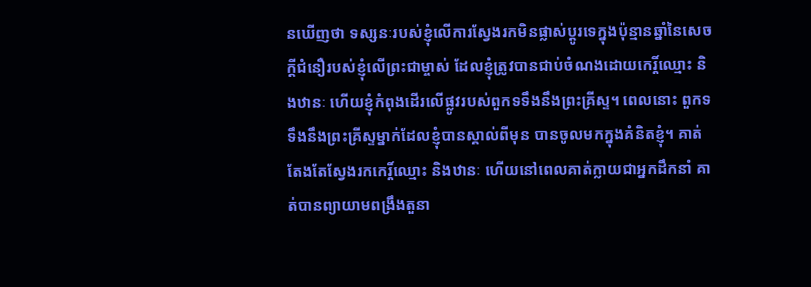នឃើញថា ទស្សនៈរបស់ខ្ញុំលើការស្វែងរកមិនផ្លាស់ប្តូរទេក្នុងប៉ុន្មានឆ្នាំនៃសេចក្ដីជំនឿរបស់ខ្ញុំលើព្រះជាម្ចាស់ ដែលខ្ញុំត្រូវបានជាប់ចំណងដោយកេរ្តិ៍ឈ្មោះ និងឋានៈ ហើយខ្ញុំកំពុងដើរលើផ្លូវរបស់ពួកទទឹងនឹងព្រះគ្រីស្ទ។ ពេលនោះ ពួកទទឹងនឹងព្រះគ្រីស្ទម្នាក់ដែលខ្ញុំបានស្គាល់ពីមុន បានចូលមកក្នុងគំនិតខ្ញុំ។ គាត់តែងតែស្វែងរកកេរ្ដិ៍ឈ្មោះ និងឋានៈ ហើយនៅពេលគាត់ក្លាយជាអ្នកដឹកនាំ គាត់បានព្យាយាមពង្រឹងតួនា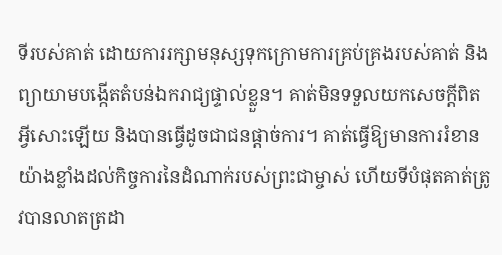ទីរបស់គាត់ ដោយការរក្សាមនុស្សទុកក្រោមការគ្រប់គ្រងរបស់គាត់ និងព្យាយាមបង្កើតតំបន់ឯករាជ្យផ្ទាល់ខ្លួន។ គាត់មិនទទួលយកសេចក្តីពិតអ្វីសោះឡើយ និងបានធ្វើដូចជាជនផ្តាច់ការ។ គាត់ធ្វើឱ្យមានការរំខានយ៉ាងខ្លាំងដល់កិច្ចការនៃដំណាក់របស់ព្រះជាម្ចាស់ ហើយទីបំផុតគាត់ត្រូវបានលាតត្រដា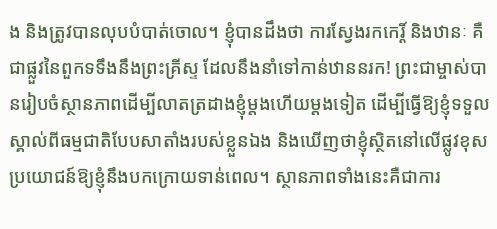ង និងត្រូវបានលុបបំបាត់ចោល។ ខ្ញុំបានដឹងថា ការស្វែងរកកេរ្ដិ៍ និងឋានៈ គឺជាផ្លួវនៃពួកទទឹងនឹងព្រះគ្រីស្ទ ដែលនឹងនាំទៅកាន់ឋាននរក! ព្រះជាម្ចាស់បានរៀបចំស្ថានភាពដើម្បីលាតត្រដាងខ្ញុំម្តងហើយម្តងទៀត ដើម្បីធ្វើឱ្យខ្ញុំទទួលស្គាល់ពីធម្មជាតិបែបសាតាំងរបស់ខ្លួនឯង និងឃើញថាខ្ញុំស្ថិតនៅលើផ្លូវខុស ប្រយោជន៍ឱ្យខ្ញុំនឹងបកក្រោយទាន់ពេល។ ស្ថានភាពទាំងនេះគឺជាការ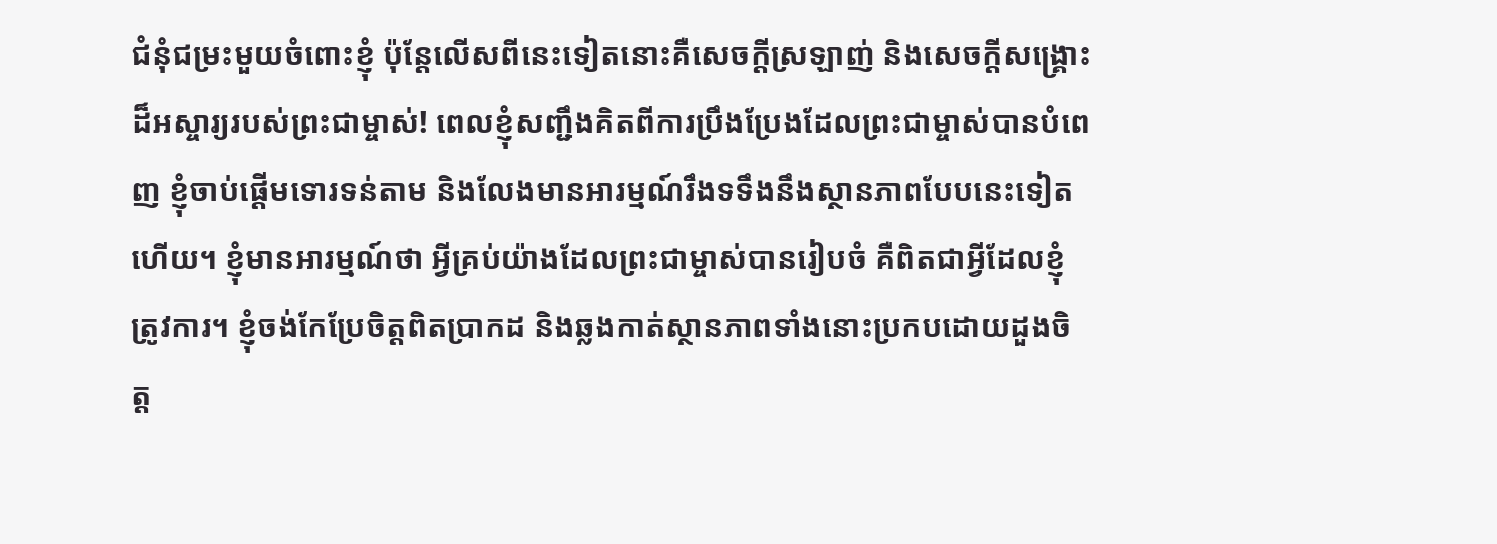ជំនុំជម្រះមួយចំពោះខ្ញុំ ប៉ុន្តែលើសពីនេះទៀតនោះគឺសេចក្តីស្រឡាញ់ និងសេចក្តីសង្គ្រោះដ៏អស្ចារ្យរបស់ព្រះជាម្ចាស់! ពេលខ្ញុំសញ្ជឹងគិតពីការប្រឹងប្រែងដែលព្រះជាម្ចាស់បានបំពេញ ខ្ញុំចាប់ផ្តើមទោរទន់តាម និងលែងមានអារម្មណ៍រឹងទទឹងនឹងស្ថានភាពបែបនេះទៀតហើយ។ ខ្ញុំមានអារម្មណ៍ថា អ្វីគ្រប់យ៉ាងដែលព្រះជាម្ចាស់បានរៀបចំ គឺពិតជាអ្វីដែលខ្ញុំត្រូវការ។ ខ្ញុំចង់កែប្រែចិត្តពិតប្រាកដ និងឆ្លងកាត់ស្ថានភាពទាំងនោះប្រកបដោយដួងចិត្ត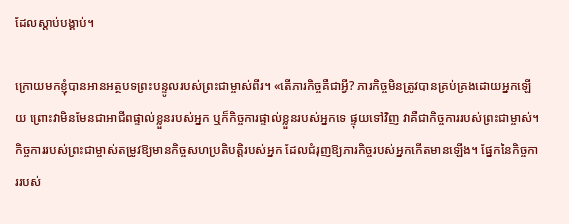ដែលស្តាប់បង្គាប់។

ក្រោយមកខ្ញុំបានអានអត្ថបទព្រះបន្ទូលរបស់ព្រះជាម្ចាស់ពីរ។ «តើភារកិច្ចគឺជាអ្វី? ភារកិច្ចមិនត្រូវបានគ្រប់គ្រងដោយអ្នកឡើយ ព្រោះវាមិនមែនជាអាជីពផ្ទាល់ខ្លួនរបស់អ្នក ឬក៏កិច្ចការផ្ទាល់ខ្លួនរបស់អ្នកទេ ផ្ទុយទៅវិញ វាគឺជាកិច្ចការរបស់ព្រះជាម្ចាស់។ កិច្ចការរបស់ព្រះជាម្ចាស់តម្រូវឱ្យមានកិច្ចសហប្រតិបត្តិរបស់អ្នក ដែលជំរុញឱ្យភារកិច្ចរបស់អ្នកកើតមានឡើង។ ផ្នែកនៃកិច្ចការរបស់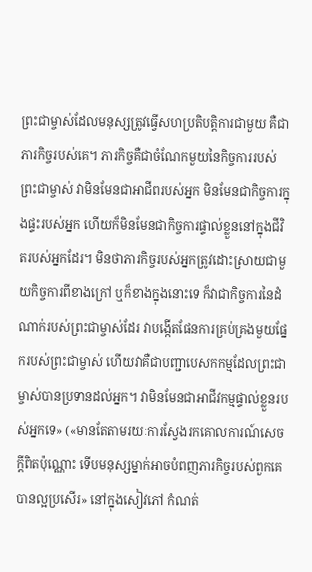ព្រះជាម្ចាស់ដែលមនុស្សត្រូវធ្វើសហប្រតិបត្តិការជាមួយ គឺជាភារកិច្ចរបស់គេ។ ភារកិច្ចគឺជាចំណែកមួយនៃកិច្ចការរបស់ព្រះជាម្ចាស់ វាមិនមែនជាអាជីពរបស់អ្នក មិនមែនជាកិច្ចការក្នុងផ្ទះរបស់អ្នក ហើយក៏មិនមែនជាកិច្ចការផ្ទាល់ខ្លួននៅក្នុងជីវិតរបស់អ្នកដែរ។ មិនថាភារកិច្ចរបស់អ្នកត្រូវដោះស្រាយជាមួយកិច្ចការពីខាងក្រៅ ឬក៏ខាងក្នុងនោះទេ ក៏វាជាកិច្ចការនៃដំណាក់របស់ព្រះជាម្ចាស់ដែរ វាបង្កើតផែនការគ្រប់គ្រងមួយផ្នែករបស់ព្រះជាម្ចាស់ ហើយវាគឺជាបញ្ជាបេសកកម្មដែលព្រះជាម្ចាស់បានប្រទានដល់អ្នក។ វាមិនមែនជាអាជីវកម្មផ្ទាល់ខ្លួនរបស់អ្នកទេ» («មានតែតាមរយៈការស្វែងរកគោលការណ៍សេចក្ដីពិតប៉ុណ្ណោះ ទើបមនុស្សម្នាក់អាចបំពញភារកិច្ចរបស់ពួកគេបានល្អប្រសើរ» នៅក្នុងសៀវភៅ កំណត់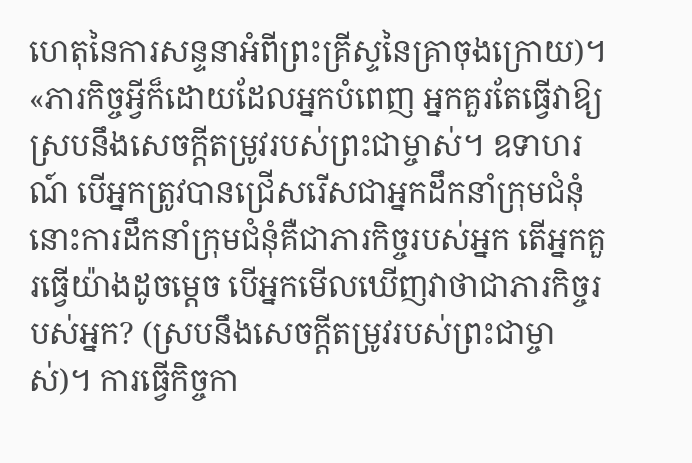ហេតុនៃការសន្ទនាអំពីព្រះគ្រីស្ទនៃគ្រាចុងក្រោយ)។ «ភារកិច្ចអ្វីក៏ដោយដែលអ្នកបំពេញ អ្នកគួរតែធ្វើវាឱ្យស្របនឹងសេចក្ដីតម្រូវរបស់ព្រះជាម្ចាស់។ ឧទាហរណ៍ បើអ្នកត្រូវបានជ្រើសរើសជាអ្នកដឹកនាំក្រុមជំនុំ នោះការដឹកនាំក្រុមជំនុំគឺជាភារកិច្ចរបស់អ្នក តើអ្នកគួរធ្វើយ៉ាងដូចម្ដេច បើអ្នកមើលឃើញវាថាជាភារកិច្ចរបស់អ្នក? (ស្របនឹងសេចក្ដីតម្រូវរបស់ព្រះជាម្ចាស់)។ ការធ្វើកិច្ចកា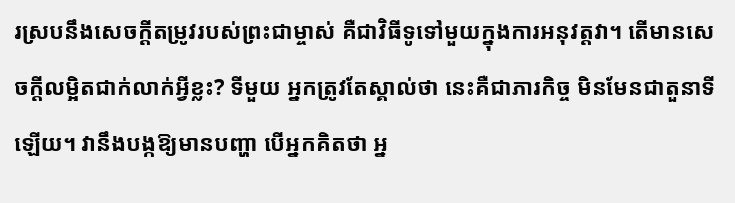រស្របនឹងសេចក្ដីតម្រូវរបស់ព្រះជាម្ចាស់ គឺជាវិធីទូទៅមួយក្នុងការអនុវត្តវា។ តើមានសេចក្ដីលម្អិតជាក់លាក់អ្វីខ្លះ? ទីមួយ អ្នកត្រូវតែស្គាល់ថា នេះគឺជាភារកិច្ច មិនមែនជាតួនាទីឡើយ។ វានឹងបង្កឱ្យមានបញ្ហា បើអ្នកគិតថា អ្ន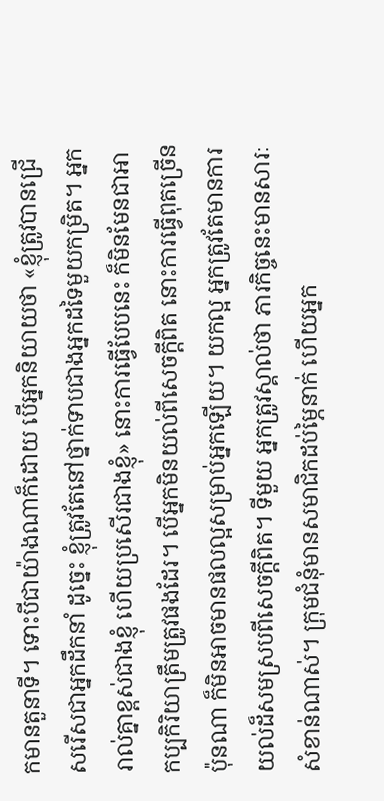កមានតួនាទី។ ទោះបីជាយ៉ាងណាក៏ដោយ បើអ្នកនិយាយថា «ខ្ញុំត្រូវបានជ្រើសរើសជាអ្នកដឹកនាំ ដូច្នេះ ខ្ញុំត្រូវតែនៅថ្នាក់ទាបជាងអ្នកដទៃមួយកម្រិត។ អ្នករាល់គ្នាខ្ពស់ជាងខ្ញុំ ហើយប្រសើរជាងខ្ញុំ» នោះការធ្វើបែបនេះ ក៏មិនមែនជាអាកប្បកិរិយាត្រឹមត្រូវផងដែរ។ បើអ្នកមិនយល់ពីសេចក្ដីពិត នោះការធ្វើពុតច្រើនប៉ុនណា ក៏មិនអាចមានផលល្អសម្រាប់អ្នកឡើយ។ យកល្អ អ្នកត្រូវតែមានការយល់ដ៏សមស្របពីសេចក្ដីពិត។ ទីមួយ អ្នកត្រូវស្គាល់ថា ភារកិច្ចនេះមានសារៈសំខាន់ណាស់។ ក្រុមជំនុំមានសមាជិកដប់ម្ភៃនាក់ ហើយអ្នក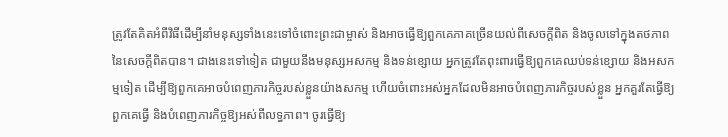ត្រូវតែគិតអំពីវិធីដើម្បីនាំមនុស្សទាំងនេះទៅចំពោះព្រះជាម្ចាស់ និងអាចធ្វើឱ្យពួកគេភាគច្រើនយល់ពីសេចក្ដីពិត និងចូលទៅក្នុងតថភាពនៃសេចក្ដីពិតបាន។ ជាងនេះទៅទៀត ជាមួយនឹងមនុស្សអសកម្ម និងទន់ខ្សោយ អ្នកត្រូវតែពុះពារធ្វើឱ្យពួកគេឈប់ទន់ខ្សោយ និងអសកម្មទៀត ដើម្បីឱ្យពួកគេអាចបំពេញភារកិច្ចរបស់ខ្លួនយ៉ាងសកម្ម ហើយចំពោះអស់អ្នកដែលមិនអាចបំពេញភារកិច្ចរបស់ខ្លួន អ្នកគួរតែធ្វើឱ្យពួកគេធ្វើ និងបំពេញភារកិច្ចឱ្យអស់ពីលទ្ធភាព។ ចូរធ្វើឱ្យ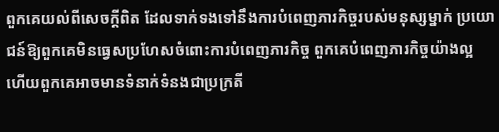ពួកគេយល់ពីសេចក្ដីពិត ដែលទាក់ទងទៅនឹងការបំពេញភារកិច្ចរបស់មនុស្សម្នាក់ ប្រយោជន៍ឱ្យពួកគេមិនធ្វេសប្រហែសចំពោះការបំពេញភារកិច្ច ពួកគេបំពេញភារកិច្ចយ៉ាងល្អ ហើយពួកគេអាចមានទំនាក់ទំនងជាប្រក្រតី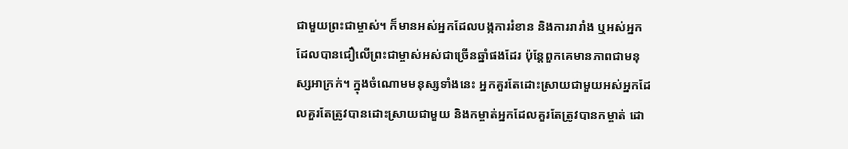ជាមួយព្រះជាម្ចាស់។ ក៏មានអស់អ្នកដែលបង្កការរំខាន និងការរារាំង ឬអស់អ្នកដែលបានជឿលើព្រះជាម្ចាស់អស់ជាច្រើនឆ្នាំផងដែរ ប៉ុន្តែពួកគេមានភាពជាមនុស្សអាក្រក់។ ក្នុងចំណោមមនុស្សទាំងនេះ អ្នកគួរតែដោះស្រាយជាមួយអស់អ្នកដែលគួរតែត្រូវបានដោះស្រាយជាមួយ និងកម្ចាត់អ្នកដែលគួរតែត្រូវបានកម្ចាត់ ដោ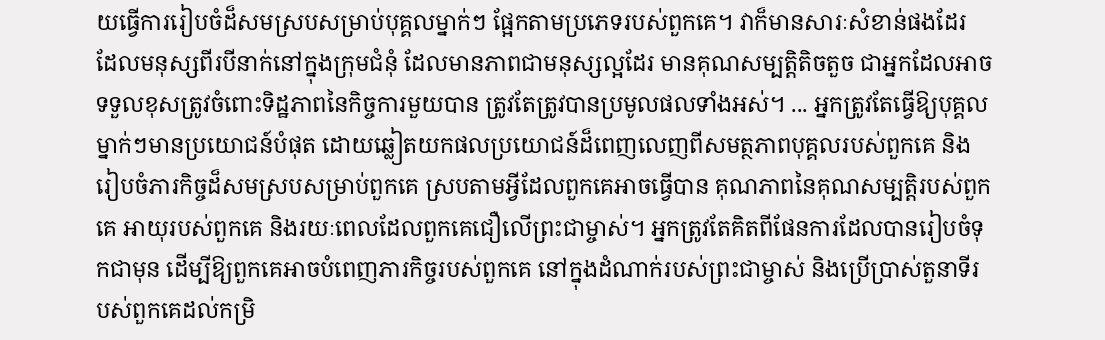យធ្វើការរៀបចំដ៏សមស្របសម្រាប់បុគ្គលម្នាក់ៗ ផ្អែកតាមប្រភេទរបស់ពួកគេ។ វាក៏មានសារៈសំខាន់ផងដែរ ដែលមនុស្សពីរបីនាក់នៅក្នុងក្រុមជំនុំ ដែលមានភាពជាមនុស្សល្អដែរ មានគុណសម្បត្តិតិចតួច ជាអ្នកដែលអាចទទួលខុសត្រូវចំពោះទិដ្ឋភាពនៃកិច្ចការមួយបាន ត្រូវតែត្រូវបានប្រមូលផលទាំងអស់។ ... អ្នកត្រូវតែធ្វើឱ្យបុគ្គលម្នាក់ៗមានប្រយោជន៍បំផុត ដោយឆ្លៀតយកផលប្រយោជន៍ដ៏ពេញលេញពីសមត្ថភាពបុគ្គលរបស់ពួកគេ និងរៀបចំភារកិច្ចដ៏សមស្របសម្រាប់ពួកគេ ស្របតាមអ្វីដែលពួកគេអាចធ្វើបាន គុណភាពនៃគុណសម្បត្តិរបស់ពួកគេ អាយុរបស់ពួកគេ និងរយៈពេលដែលពួកគេជឿលើព្រះជាម្ចាស់។ អ្នកត្រូវតែគិតពីផែនការដែលបានរៀបចំទុកជាមុន ដើម្បីឱ្យពួកគេអាចបំពេញភារកិច្ចរបស់ពួកគេ នៅក្នុងដំណាក់របស់ព្រះជាម្ចាស់ និងប្រើប្រាស់តួនាទីរបស់ពួកគេដល់កម្រិ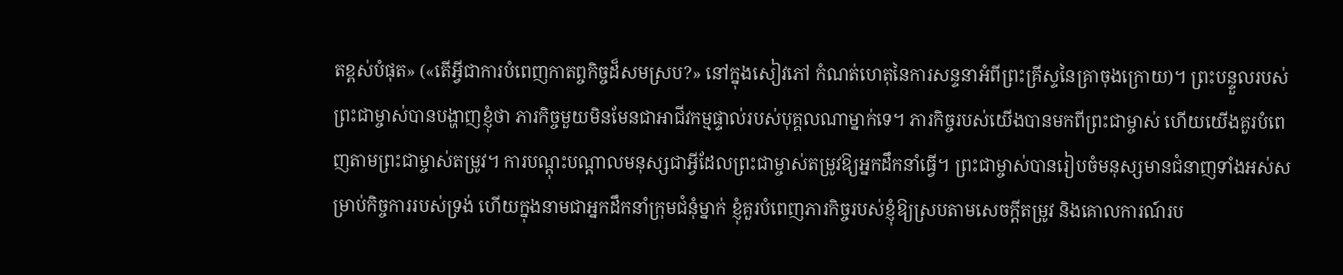តខ្ពស់បំផុត» («តើអ្វីជាការបំពេញកាតព្ចកិច្ចដ៏សមស្រប?» នៅក្នុងសៀវភៅ កំណត់ហេតុនៃការសន្ទនាអំពីព្រះគ្រីស្ទនៃគ្រាចុងក្រោយ)។ ព្រះបន្ទួលរបស់ព្រះជាម្ចាស់បានបង្ហាញខ្ញុំថា ភារកិច្ចមួយមិនមែនជាអាជីវកម្មផ្ទាល់របស់បុគ្គលណាម្នាក់ទេ។ ភារកិច្ចរបស់យើងបានមកពីព្រះជាម្ចាស់ ហើយយើងគួរបំពេញតាមព្រះជាម្ចាស់តម្រូវ។ ការបណ្តុះបណ្តាលមនុស្សជាអ្វីដែលព្រះជាម្ចាស់តម្រូវឱ្យអ្នកដឹកនាំធ្វើ។ ព្រះជាម្ចាស់បានរៀបចំមនុស្សមានជំនាញទាំងអស់សម្រាប់កិច្ចការរបស់ទ្រង់ ហើយក្នុងនាមជាអ្នកដឹកនាំក្រុមជំនុំម្នាក់ ខ្ញុំគួរបំពេញភារកិច្ចរបស់ខ្ញុំឱ្យស្របតាមសេចក្តីតម្រូវ និងគោលការណ៍រប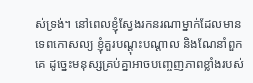ស់ទ្រង់។ នៅពេលខ្ញុំស្វែងរកនរណាម្នាក់ដែលមានទេពកោសល្យ ខ្ញុំគួរបណ្តុះបណ្តាល និងណែនាំពួកគេ ដូច្នេះមនុស្សគ្រប់គ្នាអាចបញ្ចេញភាពខ្លាំងរបស់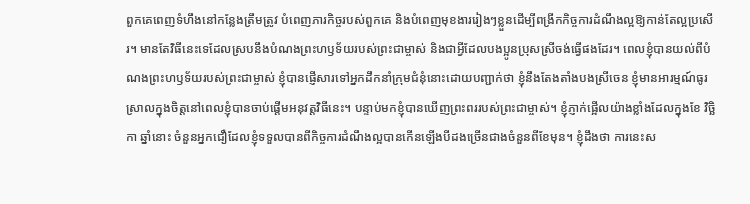ពួកគេពេញទំហឹងនៅកន្លែងត្រឹមត្រូវ បំពេញភារកិច្ចរបស់ពួកគេ និងបំពេញមុខងាររៀងៗខ្លួនដើម្បីពង្រីកកិច្ចការដំណឹងល្អឱ្យកាន់តែល្អប្រសើរ។ មានតែវិធីនេះទេដែលស្របនឹងបំណងព្រះហឫទ័យរបស់ព្រះជាម្ចាស់ និងជាអ្វីដែលបងប្អូនប្រុសស្រីចង់ធ្វើផងដែរ។ ពេលខ្ញុំបានយល់ពីបំណងព្រះហឫទ័យរបស់ព្រះជាម្ចាស់ ខ្ញុំបានផ្ញើសារទៅអ្នកដឹកនាំក្រុមជំនុំនោះដោយបញ្ជាក់ថា ខ្ញុំនឹងតែងតាំងបងស្រីចេន ខ្ញុំមានអារម្មណ៍ធូរស្រាលក្នុងចិត្តនៅពេលខ្ញុំបានចាប់ផ្តើមអនុវត្តវិធីនេះ។ បន្ទាប់មកខ្ញុំបានឃើញព្រះពររបស់ព្រះជាម្ចាស់។ ខ្ញុំភ្ញាក់ផ្អើលយ៉ាងខ្លាំងដែលក្នុងខែ វិច្ឆិកា ឆ្នាំនោះ ចំនួនអ្នកជឿដែលខ្ញុំទទួលបានពីកិច្ចការដំណឹងល្អបានកើនឡើងបីដងច្រើនជាងចំនួនពីខែមុន។ ខ្ញុំដឹងថា ការនេះស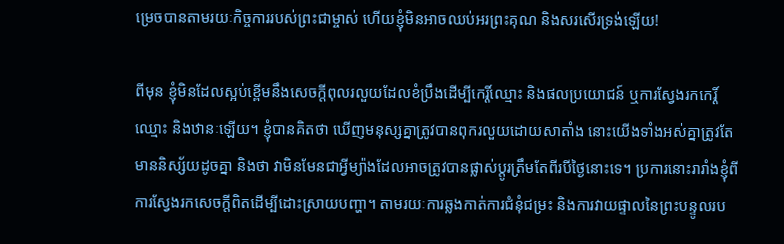ម្រេចបានតាមរយៈកិច្ចការរបស់ព្រះជាម្ចាស់ ហើយខ្ញុំមិនអាចឈប់អរព្រះគុណ និងសរសើរទ្រង់ឡើយ!

ពីមុន ខ្ញុំមិនដែលស្អប់ខ្ពើមនឹងសេចក្ដីពុលរលួយដែលខំប្រឹងដើម្បីកេរ្តិ៍ឈ្មោះ និងផលប្រយោជន៍ ឬការស្វែងរកកេរ្ដិ៍ឈ្មោះ និងឋានៈឡើយ។ ខ្ញុំបានគិតថា ឃើញមនុស្សគ្នាត្រូវបានពុករលួយដោយសាតាំង នោះយើងទាំងអស់គ្នាត្រូវតែមាននិស្ស័យដូចគ្នា និងថា វាមិនមែនជាអ្វីម្យ៉ាងដែលអាចត្រូវបានផ្លាស់ប្តូរត្រឹមតែពីរបីថ្ងៃនោះទេ។ ប្រការនោះរារាំងខ្ញុំពីការស្វែងរកសេចក្តីពិតដើម្បីដោះស្រាយបញ្ហា។ តាមរយៈការឆ្លងកាត់ការជំនុំជម្រះ និងការវាយផ្ទាលនៃព្រះបន្ទូលរប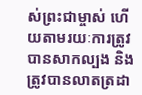ស់ព្រះជាម្ចាស់ ហើយតាមរយៈការត្រូវបានសាកល្បង និងត្រូវបានលាតត្រដា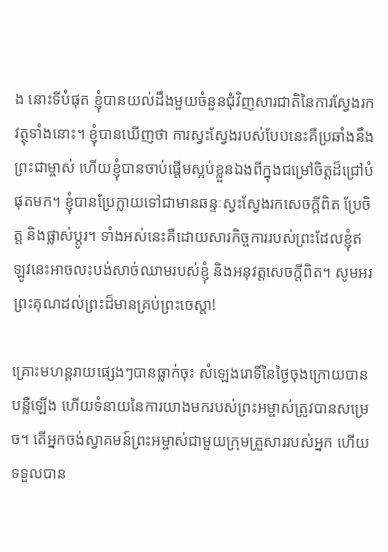ង នោះទីបំផុត ខ្ញុំបានយល់ដឹងមួយចំនួនជុំវិញសារជាតិនៃការស្វែងរកវត្ថុទាំងនោះ។ ខ្ញុំបានឃើញថា ការស្វះស្វែងរបស់បែបនេះគឺប្រឆាំងនឹងព្រះជាម្ចាស់ ហើយខ្ញុំបានចាប់ផ្តើមស្អប់ខ្លួនឯងពីក្នុងជម្រៅចិត្តដ៏ជ្រៅបំផុតមក។ ខ្ញុំបានប្រែក្លាយទៅជាមានឆន្ទៈស្វះស្វែងរកសេចក្តីពិត ប្រែចិត្ត និងផ្លាស់ប្តូរ។ ទាំងអស់នេះគឺដោយសារកិច្ចការរបស់ព្រះដែលខ្ញុំឥឡូវនេះអាចលះបង់សាច់ឈាមរបស់ខ្ញុំ និងអនុវត្តសេចក្តីពិត។ សូមអរព្រះគុណដល់ព្រះដ៏មានគ្រប់ព្រះចេស្តា!

គ្រោះមហន្តរាយផ្សេងៗបានធ្លាក់ចុះ សំឡេងរោទិ៍នៃថ្ងៃចុងក្រោយបានបន្លឺឡើង ហើយទំនាយនៃការយាងមករបស់ព្រះអម្ចាស់ត្រូវបានសម្រេច។ តើអ្នកចង់ស្វាគមន៍ព្រះអម្ចាស់ជាមួយក្រុមគ្រួសាររបស់អ្នក ហើយទទួលបាន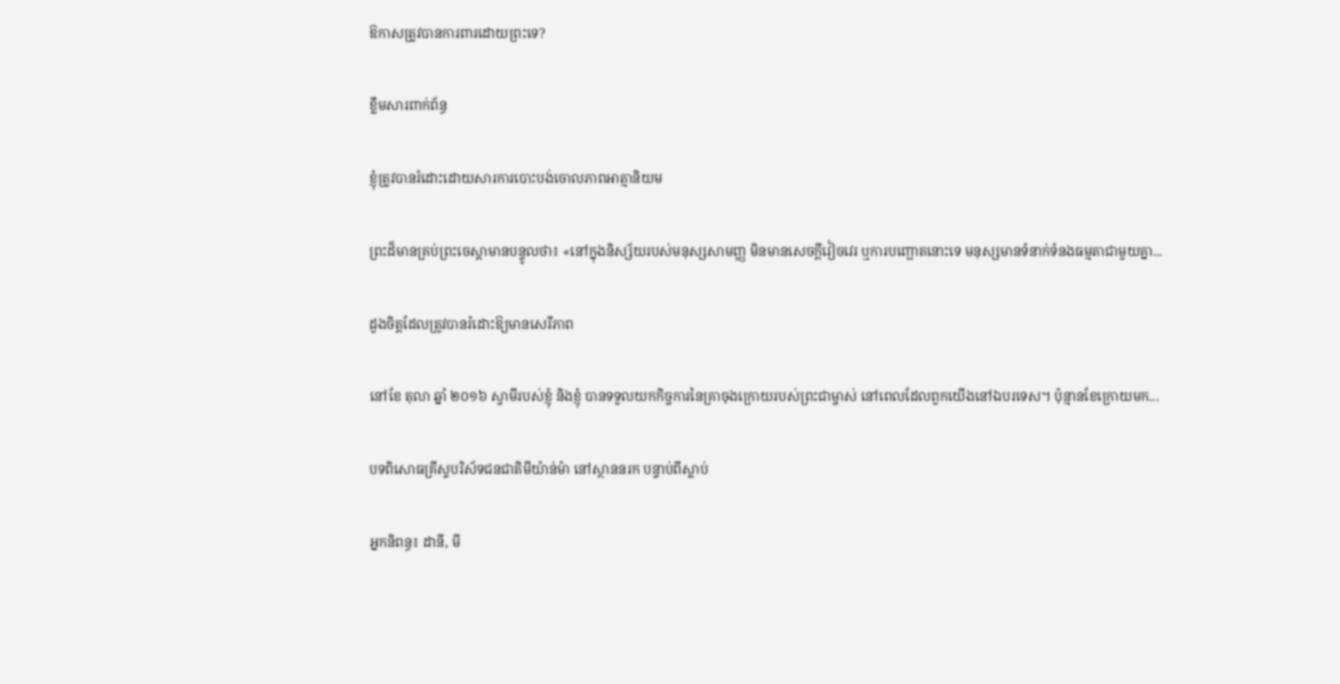ឱកាសត្រូវបានការពារដោយព្រះទេ?

ខ្លឹមសារពាក់ព័ន្ធ

ខ្ញុំត្រូវបានរំដោះដោយសារការបោះបង់ចោលភាពអាត្មានិយម

ព្រះដ៏មានគ្រប់ព្រះចេស្ដាមានបន្ទូលថា៖ «នៅក្នុងនិស្ស័យរបស់មនុស្សសាមញ្ញ មិនមានសេចក្ដីវៀចវេរ ឬការបញ្ឆោតនោះទេ មនុស្សមានទំនាក់ទំនងធម្មតាជាមួយគ្នា...

ដួងចិត្តដែលត្រូវបានរំដោះឱ្យមានសេរីភាព

នៅខែ តុលា ឆ្នាំ ២០១៦ ស្វាមីរបស់ខ្ញុំ និងខ្ញុំ បានទទួលយកកិច្ចការនៃគ្រាចុងក្រោយរបស់ព្រះជាម្ចាស់ នៅពេលដែលពួកយើងនៅឯបរទេស។ ប៉ុន្មានខែក្រោយមក...

បទពិសោធគ្រីស្ទបរិស័ទជនជាតិមីយ៉ាន់ម៉ា នៅស្ថាននរក បន្ទាប់ពីស្លាប់

អ្នកនិពន្ធ៖ ដានី, មី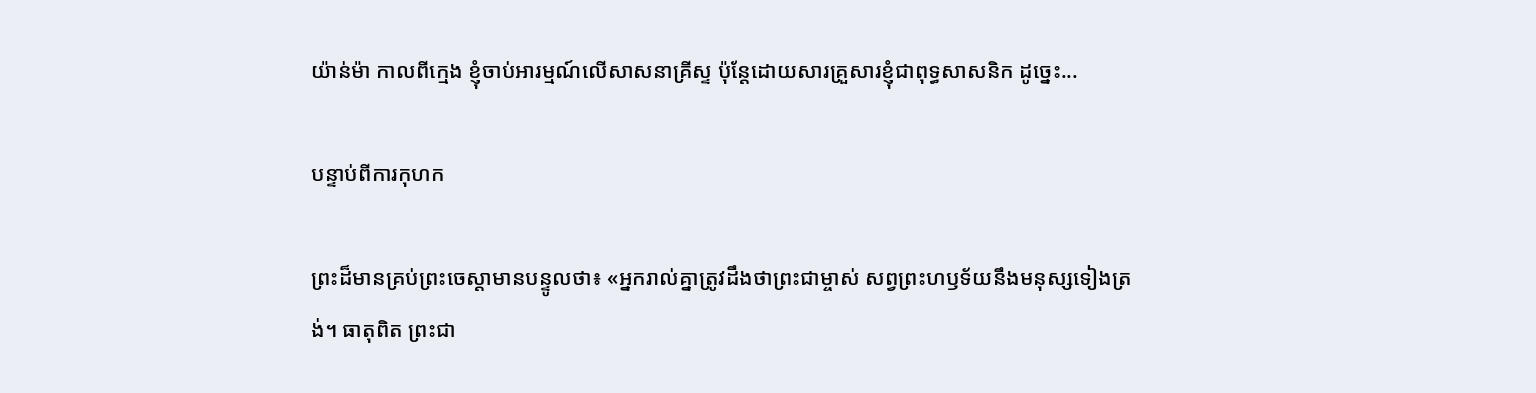យ៉ាន់ម៉ា កាលពីក្មេង ខ្ញុំចាប់អារម្មណ៍លើសាសនាគ្រីស្ទ ប៉ុន្តែដោយសារគ្រួសារខ្ញុំជាពុទ្ធសាសនិក ដូច្នេះ...

បន្ទាប់ពីការកុហក

ព្រះដ៏មានគ្រប់ព្រះចេស្ដាមានបន្ទូលថា៖ «អ្នករាល់គ្នាត្រូវដឹងថាព្រះជាម្ចាស់ សព្វព្រះហឫទ័យនឹងមនុស្សទៀងត្រង់។ ធាតុពិត ព្រះជា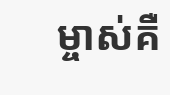ម្ចាស់គឺ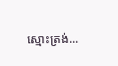ស្មោះត្រង់...